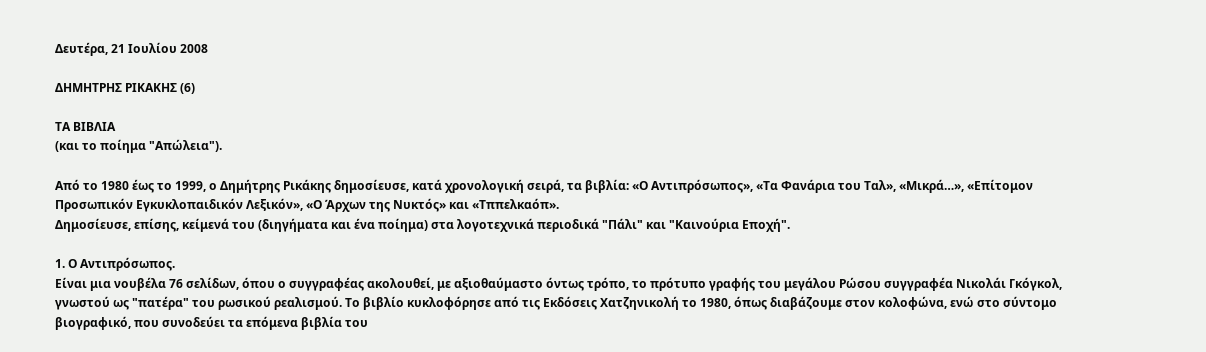Δευτέρα, 21 Ιουλίου 2008

ΔΗΜΗΤΡΗΣ ΡΙΚΑΚΗΣ (6)

ΤΑ ΒΙΒΛΙΑ
(και το ποίημα "Απώλεια").

Από το 1980 έως το 1999, ο Δημήτρης Ρικάκης δημοσίευσε, κατά χρονολογική σειρά, τα βιβλία: «Ο Αντιπρόσωπος», «Τα Φανάρια του Ταλ», «Μικρά…», «Επίτομον Προσωπικόν Εγκυκλοπαιδικόν Λεξικόν», «Ο Άρχων της Νυκτός» και «Τππελκαόπ».
Δημοσίευσε, επίσης, κείμενά του (διηγήματα και ένα ποίημα) στα λογοτεχνικά περιοδικά "Πάλι" και "Καινούρια Εποχή".

1. Ο Αντιπρόσωπος.
Είναι μια νουβέλα 76 σελίδων, όπου ο συγγραφέας ακολουθεί, με αξιοθαύμαστο όντως τρόπο, το πρότυπο γραφής του μεγάλου Ρώσου συγγραφέα Νικολάι Γκόγκολ, γνωστού ως "πατέρα" του ρωσικού ρεαλισμού. Το βιβλίο κυκλοφόρησε από τις Εκδόσεις Χατζηνικολή το 1980, όπως διαβάζουμε στον κολοφώνα, ενώ στο σύντομο βιογραφικό, που συνοδεύει τα επόμενα βιβλία του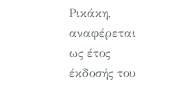Ρικάκη, αναφέρεται ως έτος έκδοσής του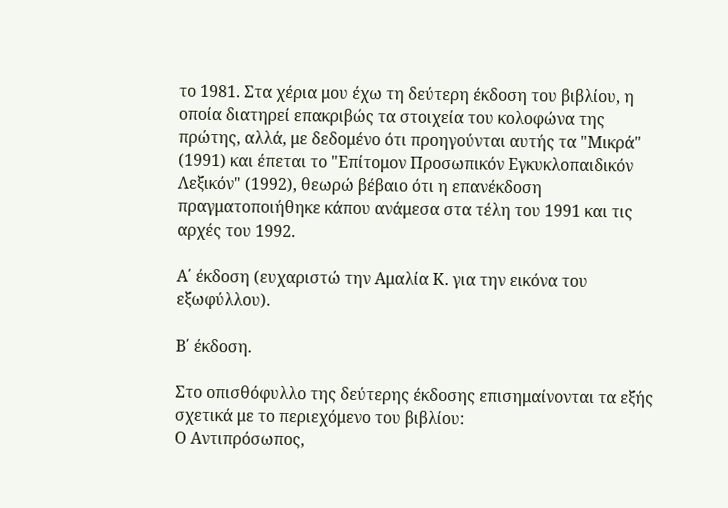το 1981. Στα χέρια μου έχω τη δεύτερη έκδοση του βιβλίου, η οποία διατηρεί επακριβώς τα στοιχεία του κολοφώνα της πρώτης, αλλά, με δεδομένο ότι προηγούνται αυτής τα "Μικρά" (1991) και έπεται το "Επίτομον Προσωπικόν Εγκυκλοπαιδικόν Λεξικόν" (1992), θεωρώ βέβαιο ότι η επανέκδοση πραγματοποιήθηκε κάπου ανάμεσα στα τέλη του 1991 και τις αρχές του 1992.

Α΄ έκδοση (ευχαριστώ την Αμαλία Κ. για την εικόνα του εξωφύλλου).

Β΄ έκδοση.

Στο οπισθόφυλλο της δεύτερης έκδοσης επισημαίνονται τα εξής σχετικά με το περιεχόμενο του βιβλίου:
Ο Αντιπρόσωπος,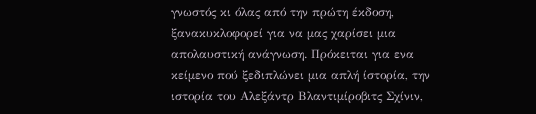γνωστός κι όλας από την πρώτη έκδοση, ξανακυκλοφορεί για να µας χαρίσει µια απολαυστική ανάγνωση. Πρόκειται για ενα κείµενο πού ξεδιπλώνει µια απλή ίστορία, την ιστορία του Αλεξάντρ Βλαντιµίροβιτς Σχίνιν,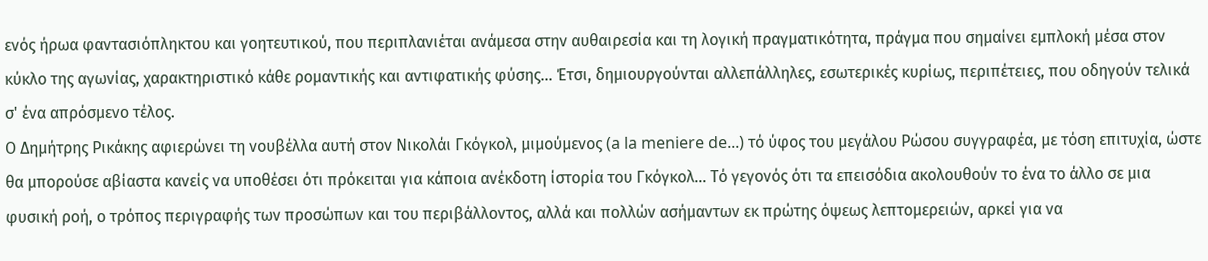ενός ήρωα φαντασιόπληκτου και γοητευτικού, που περιπλανιέται ανάµεσα στην αυθαιρεσία και τη λογική πραγµατικότητα, πράγµα που σηµαίνει εµπλοκή µέσα στον κύκλο της αγωνίας, χαρακτηριστικό κάθε ροµαντικής και αντιφατικής φύσης... Έτσι, δηµιουργούνται αλλεπάλληλες, εσωτερικές κυρίως, περιπέτειες, που οδηγούν τελικά σ' ένα απρόσµενο τέλος.
Ο Δηµήτρης Ρικάκης αφιερώνει τη νουβέλλα αυτή στον Νικολάι Γκόγκολ, µιµούµενος (a la meniere de...) τό ύφος του µεγάλου Ρώσου συγγραφέα, µε τόση επιτυχία, ώστε θα µπορούσε αβίαστα κανείς να υποθέσει ότι πρόκειται για κάποια ανέκδοτη ίστορία του Γκόγκολ... Τό γεγονός ότι τα επεισόδια ακολουθούν το ένα το άλλο σε µια φυσική ροή, ο τρόπος περιγραφής των προσώπων και του περιβάλλοντος, αλλά και πολλών ασήµαντων εκ πρώτης όψεως λεπτοµερειών, αρκεί για να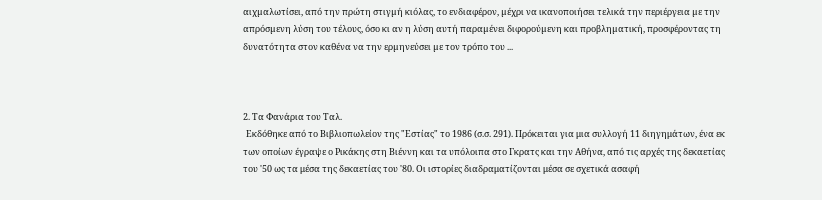αιχµαλωτίσει, από την πρώτη στιγµή κιόλας, το ενδιαφέρον, µέχρι να ικανοποιήσει τελικά την περιέργεια µε την απρόσµενη λύση του τέλους, όσο κι αν η λύση αυτή παραµένει διφορούµενη και προβληµατική, προσφέροντας τη δυνατότητα στον καθένα να την ερµηνεύσει µε τον τρόπο του ...



2. Τα Φανάρια του Ταλ.
 Eκδόθηκε από το Βιβλιοπωλείον της "Εστίας" το 1986 (σ.σ. 291). Πρόκειται για μια συλλογή 11 διηγημάτων, ένα εκ των οποίων έγραψε ο Ρικάκης στη Βιέννη και τα υπόλοιπα στο Γκρατς και την Αθήνα, από τις αρχές της δεκαετίας του '50 ως τα μέσα της δεκαετίας του '80. Οι ιστορίες διαδραματίζονται μέσα σε σχετικά ασαφή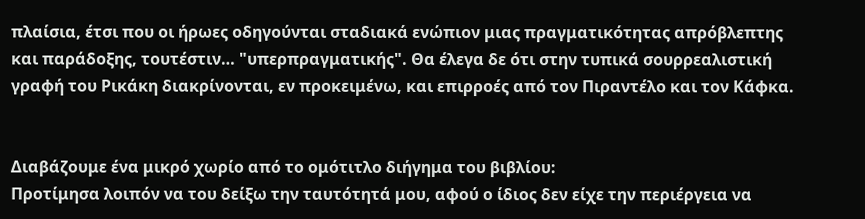πλαίσια, έτσι που οι ήρωες οδηγούνται σταδιακά ενώπιον μιας πραγματικότητας απρόβλεπτης και παράδοξης, τουτέστιν… "υπερπραγματικής". Θα έλεγα δε ότι στην τυπικά σουρρεαλιστική γραφή του Ρικάκη διακρίνονται, εν προκειμένω, και επιρροές από τον Πιραντέλο και τον Κάφκα.


Διαβάζουμε ένα μικρό χωρίο από το ομότιτλο διήγημα του βιβλίου:
Προτίμησα λοιπόν να του δείξω την ταυτότητά μου, αφού ο ίδιος δεν είχε την περιέργεια να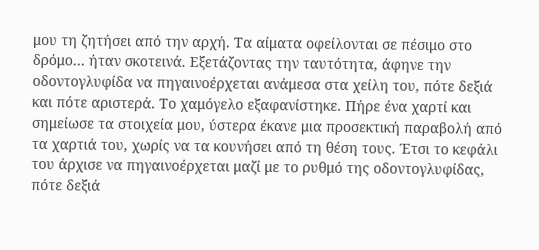μου τη ζητήσει από την αρχή. Τα αίματα οφείλονται σε πέσιμο στο δρόμο… ήταν σκοτεινά. Εξετάζοντας την ταυτότητα, άφηνε την οδοντογλυφίδα να πηγαινοέρχεται ανάμεσα στα χείλη του, πότε δεξιά και πότε αριστερά. Το χαμόγελο εξαφανίστηκε. Πήρε ένα χαρτί και σημείωσε τα στοιχεία μου, ύστερα έκανε μια προσεκτική παραβολή από τα χαρτιά του, χωρίς να τα κουνήσει από τη θέση τους. Έτσι το κεφάλι του άρχισε να πηγαινοέρχεται μαζί με το ρυθμό της οδοντογλυφίδας, πότε δεξιά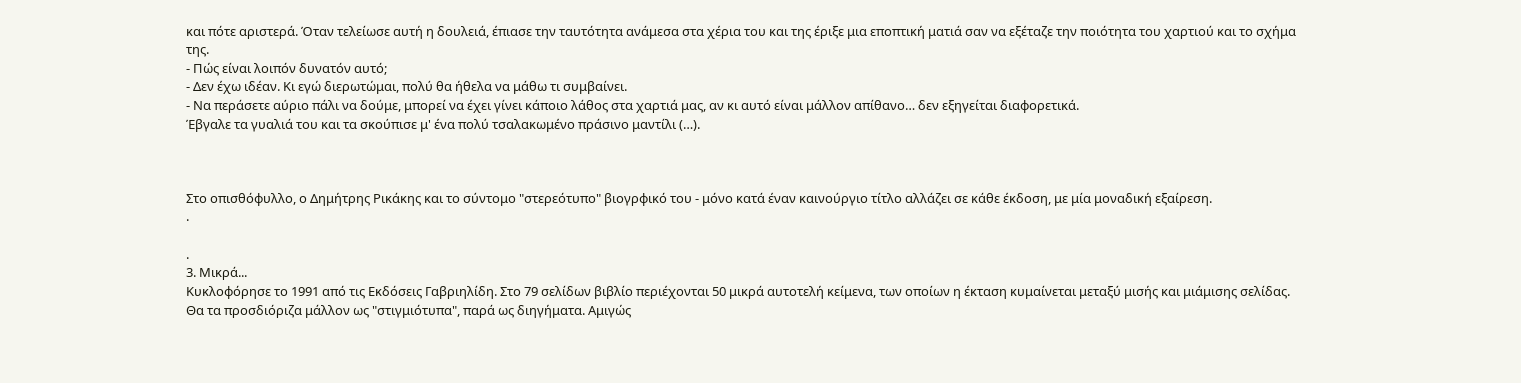και πότε αριστερά. Όταν τελείωσε αυτή η δουλειά, έπιασε την ταυτότητα ανάμεσα στα χέρια του και της έριξε μια εποπτική ματιά σαν να εξέταζε την ποιότητα του χαρτιού και το σχήμα της.
- Πώς είναι λοιπόν δυνατόν αυτό;
- Δεν έχω ιδέαν. Κι εγώ διερωτώμαι, πολύ θα ήθελα να μάθω τι συμβαίνει.
- Να περάσετε αύριο πάλι να δούμε, μπορεί να έχει γίνει κάποιο λάθος στα χαρτιά μας, αν κι αυτό είναι μάλλον απίθανο… δεν εξηγείται διαφορετικά.
Έβγαλε τα γυαλιά του και τα σκούπισε μ' ένα πολύ τσαλακωμένο πράσινο μαντίλι (…).



Στο οπισθόφυλλο, ο Δημήτρης Ρικάκης και το σύντομο "στερεότυπο" βιογρφικό του - μόνο κατά έναν καινούργιο τίτλο αλλάζει σε κάθε έκδοση, με μία μοναδική εξαίρεση.
.

.
3. Μικρά...
Κυκλοφόρησε το 1991 από τις Εκδόσεις Γαβριηλίδη. Στο 79 σελίδων βιβλίο περιέχονται 50 μικρά αυτοτελή κείμενα, των οποίων η έκταση κυμαίνεται μεταξύ μισής και μιάμισης σελίδας. Θα τα προσδιόριζα μάλλον ως "στιγμιότυπα", παρά ως διηγήματα. Αμιγώς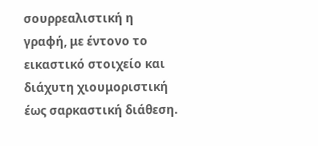σουρρεαλιστική η γραφή, με έντονο το εικαστικό στοιχείο και διάχυτη χιουμοριστική έως σαρκαστική διάθεση.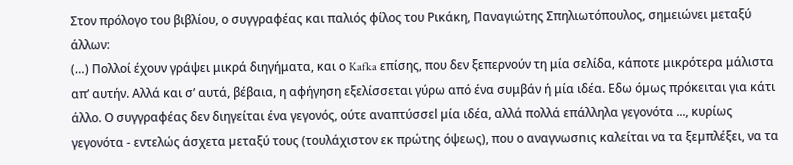Στον πρόλογο του βιβλίου, ο συγγραφέας και παλιός φίλος του Ρικάκη, Παναγιώτης Σπηλιωτόπουλος, σημειώνει μεταξύ άλλων:
(…) Πολλοί έχουν γράψει μικρά διηγήματα, και ο Kafka επίσης, που δεν ξεπερνούν τη μία σελίδα, κάποτε μικρότερα μάλιστα απ’ αυτήν. Αλλά και σ’ αυτά, βέβαια, η αφήγηση εξελίσσεται γύρω από ένα συμβάν ή μία ιδέα. Εδω όµως πρόκειται για κάτι άλλο. Ο συγγραφέας δεν διηγείται ένα γεγονός, ούτε αναπτύσσεl µία ιδέα, αλλά πολλά επάλληλα γεγονότα ..., κυρίως γεγονότα - εντελώς άσχετα µεταξύ τους (τουλάχιστον εκ πρώτης όψεως), που ο αναγνωσnις καλείται να τα ξεµπλέξει, να τα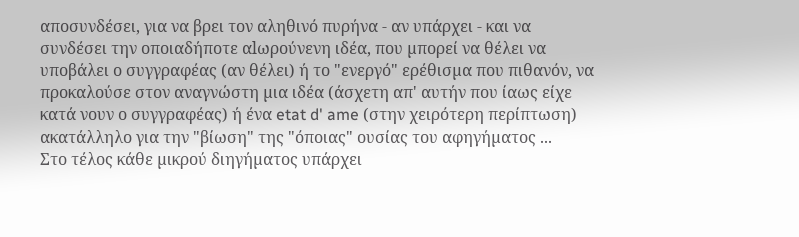αποσυνδέσει, για να βρει τον αληθινό πυρήνα - αν υπάρχει - και να συνδέσει την οποιαδήποτε αlωρούνενη ιδέα, που µπορεί να θέλει να υποβάλει ο συγγραφέας (αν θέλει) ή το "ενεργό" ερέθισµα που πιθανόν, να προκαλούσε στον αναγνώστη µια ιδέα (άσχετη απ' αυτήν που ίαως είχε κατά νουν ο συγγραφέας) ή ένα etat d' ame (στην χειρότερη περίπτωση) ακατάλληλο για την "βίωση" της "όποιας" ουσίας του αφηγήµατoς ...
Στο τέλος κάθε µικρού διηγήµατoς υπάρχει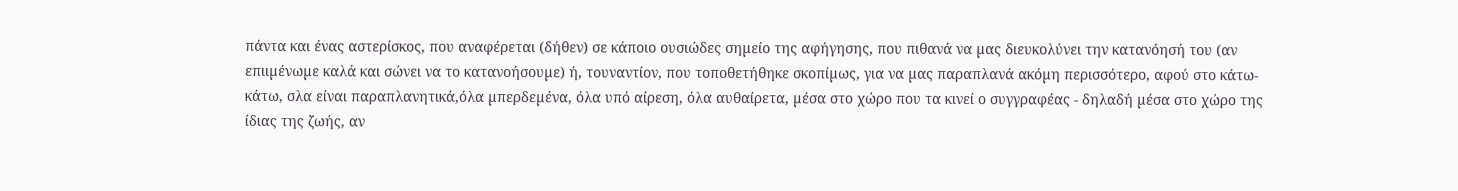πάντα και ένας αστερίσκος, που αναφέρεται (δήθεν) σε κάποιο ουσιώδες σηµείο της αφήγησης, που πιθανά να µας διευκολύνει την κατανόησή του (αν επιιµένωµε καλά και σώνει να το κατανοήσουµε) ή, τουναντίον, που τοποθετήθηκε σκοπίµως, για να µας παραπλανά ακόµη περισσότερο, αφού στο κάτω-κάτω, σλα είναι παραπλανητικά,όλα µπερδεµένα, όλα υπό αίρεση, όλα αυθαίρετα, µέσα στο χώρο που τα κινεί ο συγγραφέας - δηλαδή µέσα στο χώρο της ίδιας της ζωής, αν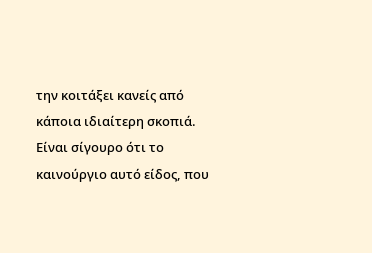την κοιτάξει κανείς από κάποια ιδιαίτερη σκοπιά.
Είναι σίγουρο ότι το καινούργιο αυτό είδoς, που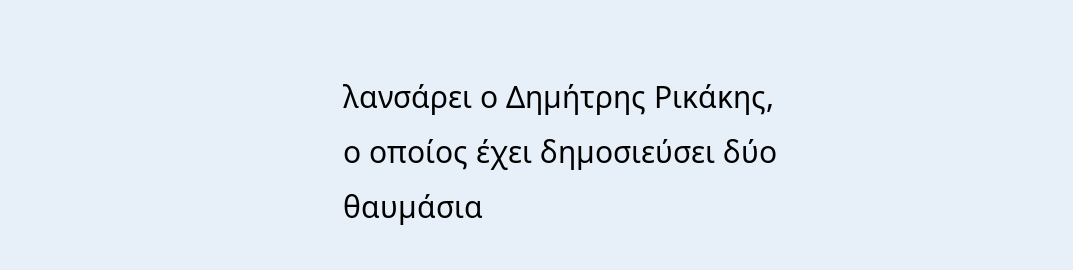λανσάρει ο Δηµήτρης Pικάκης, ο οποίος έχει δηµοσιεύσει δύο θαυµάσια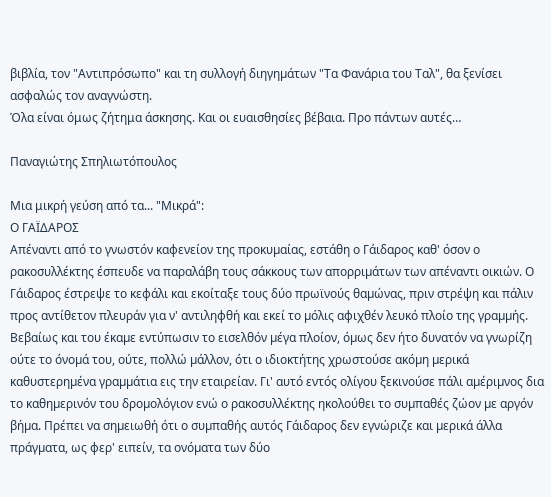βιβλία, τον "Αντιπρόσωπο" και τη συλλογή διηγηµάτων "Τα Φανάρια του Ταλ", θα ξενίσει ασφαλώς τον αναγνώστη.
Όλα είναι όμως ζήτημα άσκησης. Και οι ευαισθησίες βέβαια. Προ πάντων αυτές…

Παναγιώτης Σπηλιωτόπουλος

Mια μικρή γεύση από τα... "Μικρά":
Ο ΓΑΪΔΑΡΟΣ
Απέναντι από το γνωστόν καφενείον της προκυµαίας, εστάθη ο Γάιδαρος καθ' όσον ο ρακοσυλλέκτης έσπευδε να παραλάβη τους σάκκους των απορριµάτων των απέναντι οικιών. Ο Γάιδαρος έστρεψε το κεφάλι και εκοίταξε τους δύο πρωϊνούς θαµώνας, πριν στρέψη και πάλιν προς αντίθετον πλευράν για ν' αντιληφθή και εκεί το µόλις αφιχθέν λευκό πλοίο της γραµµής. Βεβαίως και του έκαµε εντύπωσιν το εισελθόν µέγα πλοίον, όµως δεν ήτο δυνατόν να γνωρίζη ούτε το όνοµά του, ούτε, πολλώ µάλλον, ότι ο ιδιοκτήτης χρωστούσε ακόµη µερικά καθυστερηµένα γραµµάτια εις την εταιρείαν. Γι' αυτό εντός ολίγου ξεκινούσε πάλι αµέριµνος δια το καθηµερινόν του δροµολόγιον ενώ ο ρακοσυλλέκτης ηκολούθει το συµπαθές ζώον µε αργόν βήµα. Πρέπει να σηµειωθή ότι ο συµπαθής αυτός Γάιδαρος δεν εγνώριζε και µερικά άλλα πράγµατα, ως φερ' ειπείν, τα ονόµατα των δύο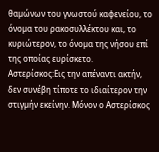θαµώνων του γνωστού καφενείου, το όνοµα του ρακοσυλλέκτου και, το κυριώτερον, το όνοµα της νήσου επί της οποίας ευρίσκετο.
Αστερίσκος:Εις την απέναντι ακτήν, δεν συνέβη τίποτε το ιδιαίτερον την στιγµήν εκείνην. Μόνον ο Αστερίσκος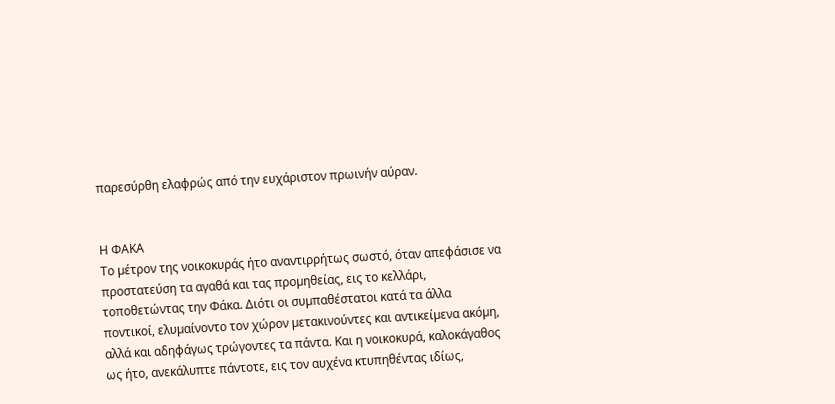παρεσύρθη ελαφρώς από την ευχάριστον πρωινήν αύραν.


Η ΦΑΚΑ
Το µέτρον της νοικοκυράς ήτο αναντιρρήτως σωστό, όταν απεφάσισε να προστατεύση τα αγαθά και τας προµηθείας, εις το κελλάρι, τοποθετώντας την Φάκα. Διότι οι συµπαθέστατοι κατά τα άλλα ποντικοί, ελυµαίνοντο τον χώρον µετακινούντες και αντικείµενα ακόµη, αλλά και αδηφάγως τρώγοντες τα πάντα. Και η νοικοκυρά, καλοκάγαθος ως ήτο, ανεκάλυπτε πάντοτε, εις τον αυχένα κτυπηθέντας ιδίως,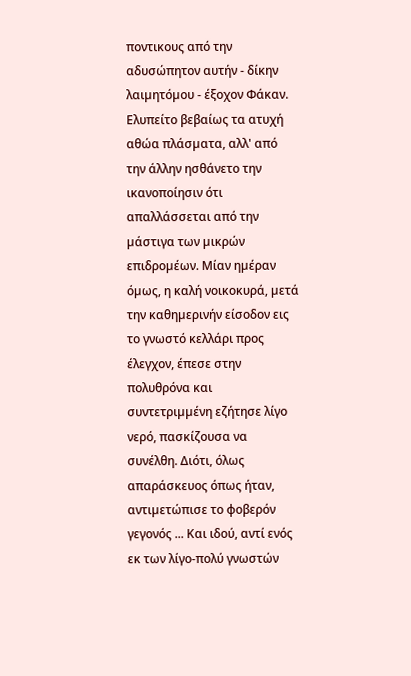ποντικους από την αδυσώπητον αυτήν - δίκην λαιµητόµου - έξοχον Φάκαν. Ελυπείτο βεβαίως τα ατυχή αθώα πλάσµατα, αλλ' από την άλλην ησθάνετο την ικανοποίησιν ότι απαλλάσσεται από την µάστιγα των µικρών επιδροµέων. Μίαν ηµέραν όµως, η καλή νοικοκυρά, µετά την καθηµερινήν είσοδον εις το γνωστό κελλάρι προς έλεγχον, έπεσε στην πολυθρόνα και συντετριµµένη εζήτησε λίγο νερό, πασκίζουσα να συνέλθη. Διότι, όλως απαράσκευος όπως ήταν, αντιµετώπισε το φοβερόν γεγονός ... Και ιδού, αντί ενός εκ των λίγο-πολύ γνωστών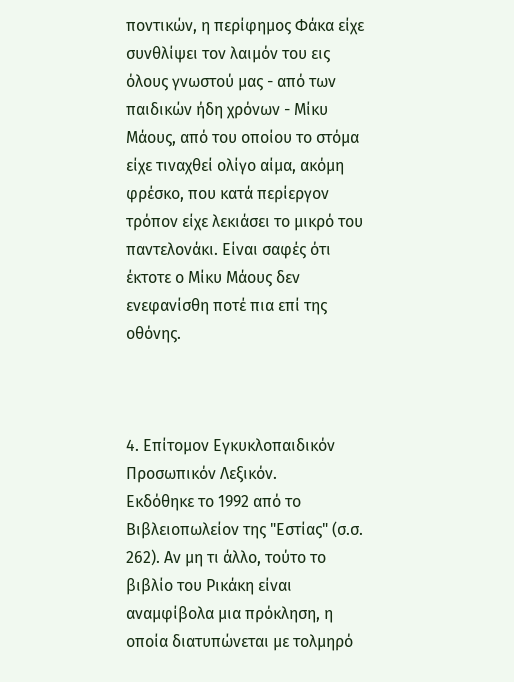ποντικών, η περίφηµος Φάκα είχε συνθλίψει τον λαιµόν του εις όλους γνωστού µας - από των παιδικών ήδη χρόνων - Μίκυ Μάους, από του οποίου το στόµα είχε τιναχθεί ολίγο αίµα, ακόµη φρέσκο, που κατά περίεργον τρόπον είχε λεκιάσει το µικρό του παντελονάκι. Είναι σαφές ότι έκτοτε ο Μίκυ Μάους δεν ενεφανίσθη ποτέ πια επί της οθόνης.



4. Επίτομον Εγκυκλοπαιδικόν Προσωπικόν Λεξικόν.
Εκδόθηκε το 1992 από το Βιβλειοπωλείον της "Εστίας" (σ.σ. 262). Αν μη τι άλλο, τούτο το βιβλίο του Ρικάκη είναι αναμφίβολα μια πρόκληση, η οποία διατυπώνεται με τολμηρό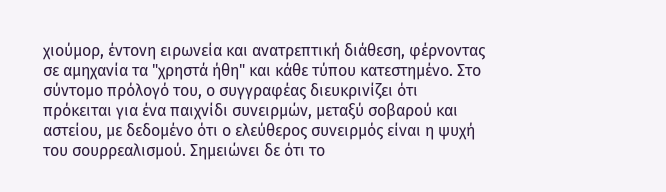χιούμορ, έντονη ειρωνεία και ανατρεπτική διάθεση, φέρνοντας σε αμηχανία τα "χρηστά ήθη" και κάθε τύπου κατεστημένο. Στο σύντομο πρόλογό του, ο συγγραφέας διευκρινίζει ότι πρόκειται για ένα παιχνίδι συνειρμών, μεταξύ σοβαρού και αστείου, με δεδομένο ότι ο ελεύθερος συνειρμός είναι η ψυχή του σουρρεαλισμού. Σημειώνει δε ότι το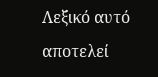Λεξικό αυτό αποτελεί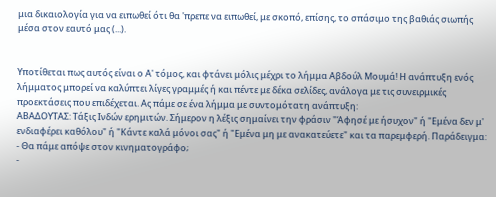μια δικαιολογία για να ειπωθεί ότι θα 'πρεπε να ειπωθεί, με σκοπό, επίσης, το σπάσιμο της βαθιάς σιωπής μέσα στον εαυτό μας (...).


Υποτίθεται πως αυτός είναι ο Α' τόμος, και φτάνει μόλις μέχρι το λήμμα Αβδούλ Μουμά! Η ανάπτυξη ενός λήμματος μπορεί να καλύπτει λίγες γραμμές ή και πέντε με δέκα σελίδες, ανάλογα με τις συνειρμικές προεκτάσεις που επιδέχεται. Ας πάμε σε ένα λήμμα με συντομότατη ανάπτυξη:
ΑΒΑΔΟΥΤΑΣ: Τάξις Ινδών ερημιτών. Σήμερον η λέξις σημαίνει την φράσιν "Άφησέ με ήσυχον" ή "Εμένα δεν μ' ενδιαφέρει καθόλου" ή "Κάντε καλά μόνοι σας" ή "Εμένα μη με ανακατεύετε" και τα παρεμφερή. Παράδειγμα:
- Θα πάμε απόψε στον κινηματογράφο;
-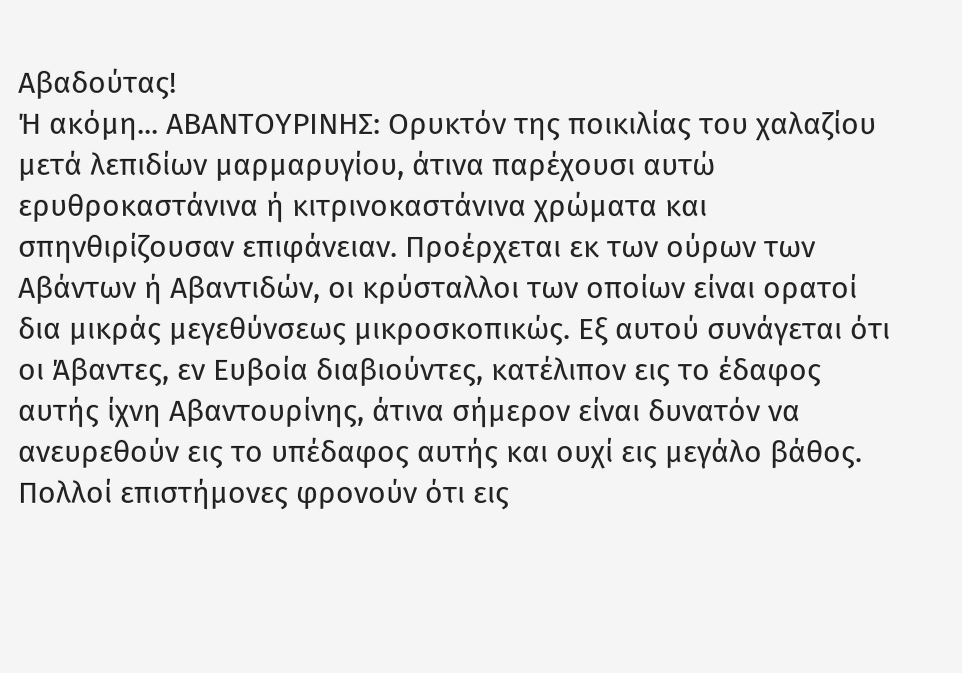Αβαδούτας!
Ή ακόμη... ΑΒΑΝΤΟΥΡΙΝΗΣ: Ορυκτόν της ποικιλίας του χαλαζίου μετά λεπιδίων μαρμαρυγίου, άτινα παρέχουσι αυτώ ερυθροκαστάνινα ή κιτρινοκαστάνινα χρώματα και σπηνθιρίζουσαν επιφάνειαν. Προέρχεται εκ των ούρων των Αβάντων ή Αβαντιδών, οι κρύσταλλοι των οποίων είναι ορατοί δια μικράς μεγεθύνσεως μικροσκοπικώς. Εξ αυτού συνάγεται ότι οι Άβαντες, εν Ευβοία διαβιούντες, κατέλιπον εις το έδαφος αυτής ίχνη Αβαντουρίνης, άτινα σήμερον είναι δυνατόν να ανευρεθούν εις το υπέδαφος αυτής και ουχί εις μεγάλο βάθος. Πολλοί επιστήμονες φρονούν ότι εις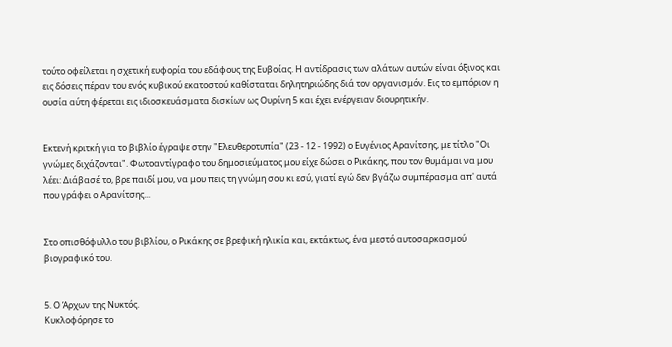τούτο οφείλεται η σχετική ευφορία του εδάφους της Ευβοίας. Η αντίδρασις των αλάτων αυτών είναι όξινος και εις δόσεις πέραν του ενός κυβικού εκατοστού καθίσταται δηλητηριώδης διά τον οργανισμόν. Εις το εμπόριον η ουσία αύτη φέρεται εις ιδιοσκευάσματα δισκίων ως Ουρίνη 5 και έχει ενέργειαν διουρητικήν.


Εκτενή κριτκή για το βιβλίο έγραψε στην "Ελευθεροτυπία" (23 - 12 - 1992) ο Ευγένιος Αρανίτσης, με τίτλο "Οι γνώμες διχάζονται". Φωτοαντίγραφο του δημοσιεύματος μου είχε δώσει ο Ρικάκης, που τον θυμάμαι να μου λέει: Διάβασέ το, βρε παιδί μου, να μου πεις τη γνώμη σου κι εσύ, γιατί εγώ δεν βγάζω συμπέρασμα απ' αυτά που γράφει ο Αρανίτσης...


Στο οπισθόφυλλο του βιβλίου, ο Ρικάκης σε βρεφική ηλικία και, εκτάκτως, ένα μεστό αυτοσαρκασμού βιογραφικό του.


5. Ο Άρχων της Νυκτός.
Κυκλοφόρησε το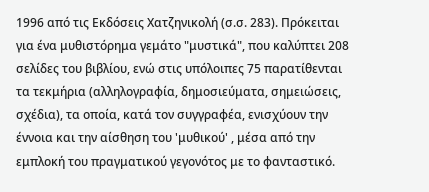1996 από τις Εκδόσεις Χατζηνικολή (σ.σ. 283). Πρόκειται για ένα μυθιστόρημα γεμάτο "μυστικά", που καλύπτει 208 σελίδες του βιβλίου, ενώ στις υπόλοιπες 75 παρατίθενται τα τεκμήρια (αλληλογραφία, δημοσιεύματα, σημειώσεις, σχέδια), τα οποία, κατά τον συγγραφέα, ενισχύουν την έννοια και την αίσθηση του 'μυθικού' , μέσα από την εμπλοκή του πραγματικού γεγονότος με το φανταστικό.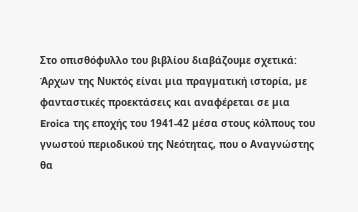Στο οπισθόφυλλο του βιβλίου διαβάζουμε σχετικά:
Άρχων της Νυκτός είναι µια πραγµατική ιστορία, µε φανταστικές προεκτάσεις και αναφέρεται σε µια Eroica της εποχής του 1941-42 µέσα στους κόλπους του γνωστού περιοδικού της Νεότητας, που ο Αναγνώστης θα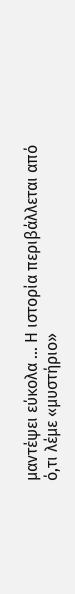µαντέψει εύκολα ... Η ιστορία περιβάλλεται από ό,τι λέµε «µυστήριο»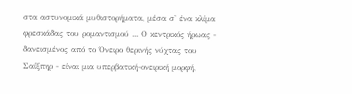στα αστυνοµικά µυθιστορήµατα, µέσα σ' ένα κλίµα φρεσκάδας του ροµαντισµού ... Ο κεντρικός ήρωας - δανεισµένος από το Όνειρο θερινής νύχτας του Σαίξπηρ - είναι µια υπερβατική-ονειρική µορφή,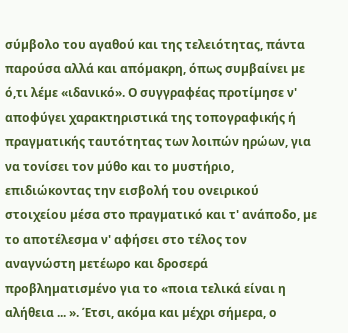σύµβολο του αγαθού και της τελειότητας, πάντα παρούσα αλλά και απόµακρη, όπως συµβαίνει µε ό,τι λέµε «ιδανικό». Ο συγγραφέας προτίµησε ν' αποφύγει χαρακτηριστικά της τοπογραφικής ή πραγµατικής ταυτότητας των λοιπών ηρώων, για να τονίσει τον µύθο και το µυστήριο, επιδιώκοντας την εισβολή του ονειρικού στοιχείου µέσα στο πραγµατικό και τ' ανάποδο, µε το αποτέλεσµα ν' αφήσει στο τέλος τον αναγνώστη µετέωρο και δροσερά προβληµατισµένο για το «ποια τελικά είναι η αλήθεια ... ». Έτσι, ακόµα και µέχρι σήµερα, ο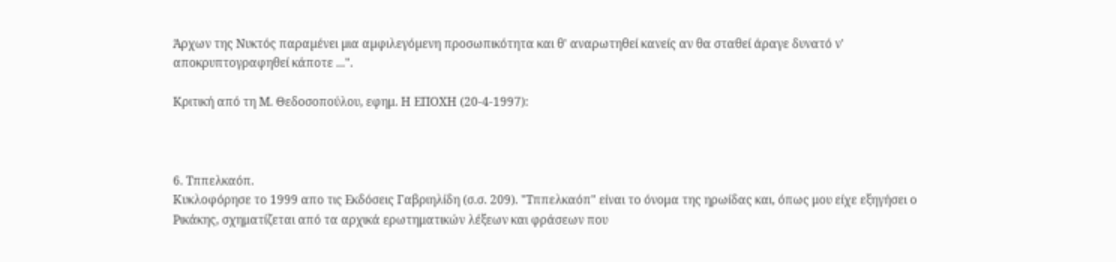Άρχων της Νυκτός παραµένει µια αµφιλεγόµενη προσωπικότητα και θ' αναρωτηθεί κανείς αν θα σταθεί άραγε δυνατό ν' αποκρυπτογραφηθεί κάποτε ...".

Κριτική από τη Μ. Θεδοσοπούλου, εφημ. Η ΕΠΟΧΗ (20-4-1997):



6. Τππελκαόπ.
Κυκλοφόρησε το 1999 απο τις Εκδόσεις Γαβριηλίδη (σ.σ. 209). "Τππελκαόπ" είναι το όνομα της ηρωίδας και, όπως μου είχε εξηγήσει ο Ρικάκης, σχηματίζεται από τα αρχικά ερωτηματικών λέξεων και φράσεων που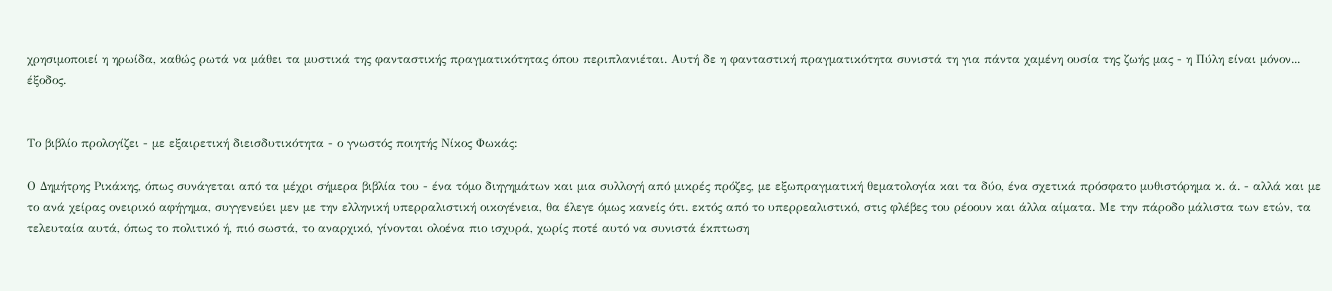χρησιμοποιεί η ηρωίδα, καθώς ρωτά να μάθει τα μυστικά της φανταστικής πραγματικότητας όπου περιπλανιέται. Αυτή δε η φανταστική πραγματικότητα συνιστά τη για πάντα χαμένη ουσία της ζωής μας - η Πύλη είναι μόνον... έξοδος.


Το βιβλίο προλογίζει - με εξαιρετική διεισδυτικότητα - ο γνωστός ποιητής Νίκος Φωκάς:

Ο Δηµήτρης Ρικάκης, όπως συνάγεται από τα µέχρι σήµερα βιβλία του - ένα τόµο διηγηµάτων και µια συλλογή από µικρές πρόζες, µε εξωπραγµατική θεµατολογία και τα δύο, ένα σχετικά πρόσφατο µυθιστόρηµα κ. ά. - αλλά και µε το ανά χείρας ονειρικό αφήγημα, συγγενεύει µεν µε την ελληνική υπερραλιστική οικογένεια, θα έλεγε όμως κανείς ότι. εκτός από το υπερρεαλιστικό, στις φλέβες του ρέοουν και άλλα αίµατα. Με την πάροδο µάλιστα των ετών, τα τελευταία αυτά, όπως το πολιτικό ή, πιό σωστά, το αναρχικό, γίνονται ολοένα πιο ισχυρά, χωρίς ποτέ αυτό να συνιστά έκπτωση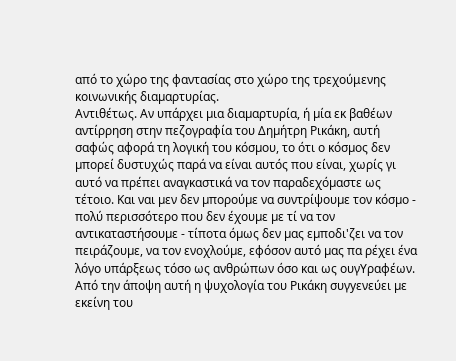από το χώρο της φαντασίας στο χώρο της τρεχούμενης κοινωνικής διαµαρτυρίας.
Αντιθέτως. Αν υπάρχει µια διαµαρτυρία, ή µία εκ βαθέων αντίρρηση στην πεζογραφία του Δηµήτρη Ρικάκη, αυτή σαφώς αφορά τη λογική του κόσµου, το ότι ο κόσµος δεν µπορεί δυστυχώς παρά να είναι αυτός που είναι, χωρίς γι αυτό να πρέπει αναγκαστικά να τον παραδεχόµαστε ως τέτοιο. Και ναι µεν δεν µπορούµε να συντρίψουµε τον κόσµο - πολύ περισσότερο που δεν έχουµε µε τί να τον αντικαταστήσουµε - τίποτα όµως δεν µας εµποδι'ζει να τον πειράζουµε, να τον ενοχλούµε, εφόσον αυτό µας πα ρέχει ένα λόγο υπάρξεως τόσο ως ανθρώπων όσο και ως ουγΥραφέων. Από την άποψη αυτή η ψυχολογία του Ρικάκη συγyενεύει µε εκείνη του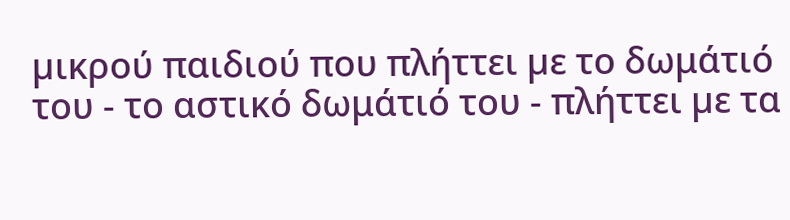µικρού παιδιού που πλήττει µε το δωμάτιό του - το αστικό δωμάτιό του - πλήττει µε τα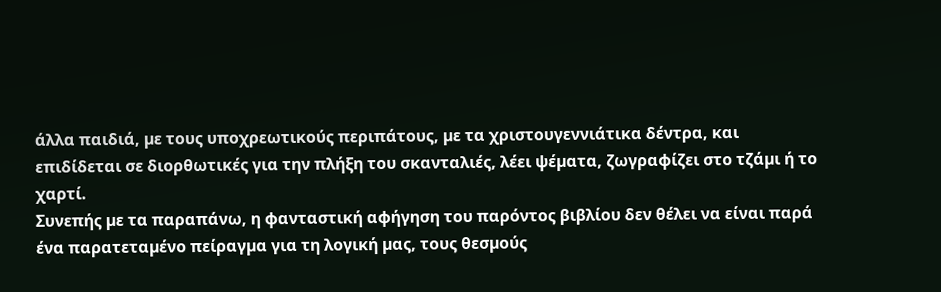άλλα παιδιά, µε τους υποχρεωτικούς περιπάτους, µε τα χριστουγεννιάτικα δέντρα, και επιδίδεται σε διορθωτικές για την πλήξη του σκανταλιές, λέει ψέµατα, ζωγραφίζει στο τζάµι ή το χαρτί.
Συνεπής µε τα παραπάνω, η φανταστική αφήγηση του παρόντος βιβλίου δεν θέλει να είναι παρά ένα παρατεταµένο πείραγµα για τη λογική µας, τους θεσµούς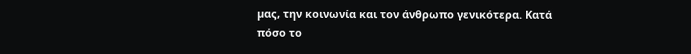µας, την κοινωνία και τον άνθρωπο γενικότερα. Κατά πόσο το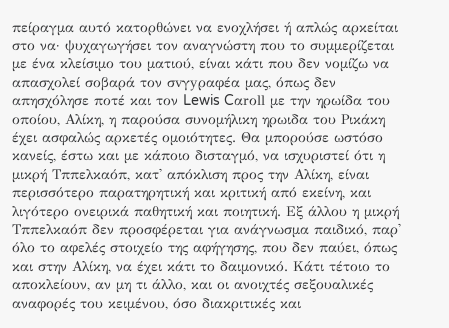πείραγµα αυτό κατορθώνει να ενοχλήσει ή απλώς αρκείται στο να· ψυχαγωγήσει τον αναγνώστη που το συµµερίζεται µε ένα κλείσιµο του µατιού, είναι κάτι που δεν νοµίζω να απασχολεί σοβαρά τον σvγyραφέα µας, όπως δεν απησχόλησε ποτέ και τον Lewis Cαrοll µε την ηρωίδα του οποίου, Αλίκη, η παρούσα συνοµήλικη ηρωιδα του Ρικάκη έχει ασφαλώς αρκετές οµοιότητες. Θα µπορούσε ωστόσο κανείς, έστω και µε κάποιο δισταγµό, να ισχυριστεί ότι η µικρή Τππελκαόπ, κατ' απόκλιση προς την Αλίκη, είναι περισσότερο παρατηρητική και κριτική από εκείνη, και λιγότερο ονειρικά παθητική και ποιητική. Εξ άλλου η µικρή Τππελκαόπ δεν προσφέρεται για ανάγνωσµα παιδικό, παρ' όλο το αφελές στοιχείο της αφήγησης, που δεν παύει, όπως και στην Αλίκη, να έχει κάτι το δαιµονικό. Κάτι τέτοιο το αποκλείουν, αν µη τι άλλο, και οι ανοιχτές σεξουαλικές αναφορές του κειµένου, όσο διακριτικές και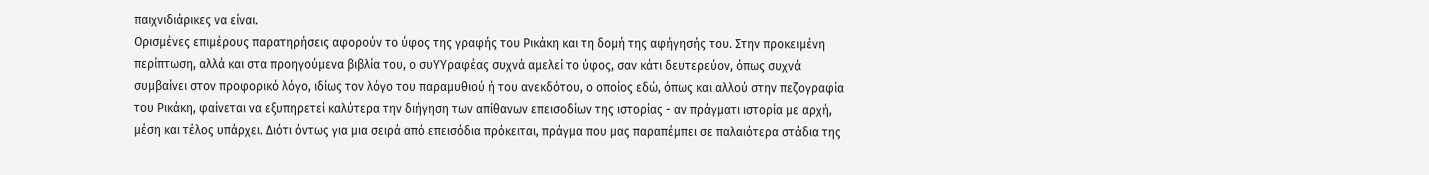παιχνιδιάρικες να είναι.
Ορισµένες επιµέρους παρατηρήσεις αφορούν το ύφος της γραφής του Ρικάκη και τη δοµή της αφήγησής του. Στην προκειµένη περίπτωση, αλλά και στα προηγούµενα βιβλία του, ο συΥΥραφέας συχνά αµελεί το ύφος, σαν κάτι δευτερεύον, όπως συχνά συµβαίνει στον προφορικό λόγο, ιδίως τον λόγο του παραµυθιού ή του ανεκδότου, ο οποίος εδώ, όπως και αλλού στην πεζογραφία του Ρικάκη, φαίνεται να εξυπηρετεί καλύτερα την διήγηση των απίθανων επεισοδίων της ιστορίας - αν πράγµατι ιστορία µε αρχή, μέση και τέλος υπάρχει. Διότι όντως για µια σειρά από επεισόδια πρόκειται, πράγµα που µας παραπέµπει σε παλαιότερα στάδια της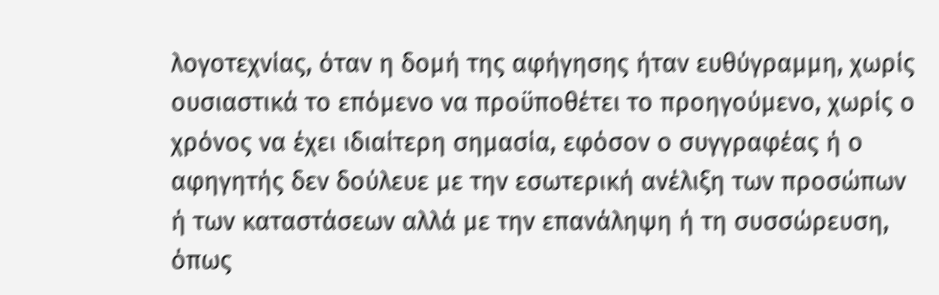λογοτεχνίας, όταν η δοµή της αφήγησης ήταν ευθύγραµµη, χωρίς ουσιαστικά το επόµενο να προϋποθέτει το προηγούμενο, χωρίς ο χρόνος να έχει ιδιαίτερη σημασία, εφόσον ο συγγραφέας ή ο αφηγητής δεν δούλευε µε την εσωτερική ανέλιξη των προσώπων ή των καταστάσεων αλλά µε την επανάληψη ή τη συσσώρευση, όπως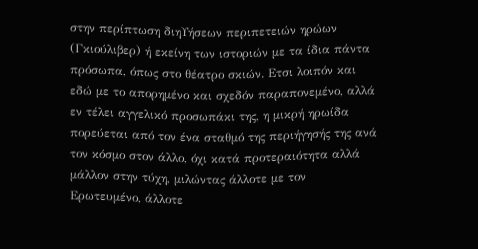στην περίπτωση διηΥήσεων περιπετειών ηρώων (Γκιούλιβερ) ή εκείνη των ιστοριών µε τα ίδια πάντα πρόσωπα, όπως στο θέατρο σκιών. Ετσι λοιπόν και εδώ µε το απορηµένο και σχεδόν παραπονεµένο, αλλά εν τέλει αγγελικό προσωπάκι της, η µικρή ηρωίδα πορεύεται από τον ένα σταθµό της περιήγησής της ανά τον κόσμο στον άλλο, όχι κατά προτεραιότητα αλλά µάλλον στην τύχη, µιλώντας άλλοτε µε τον Ερωτευµένο, άλλοτε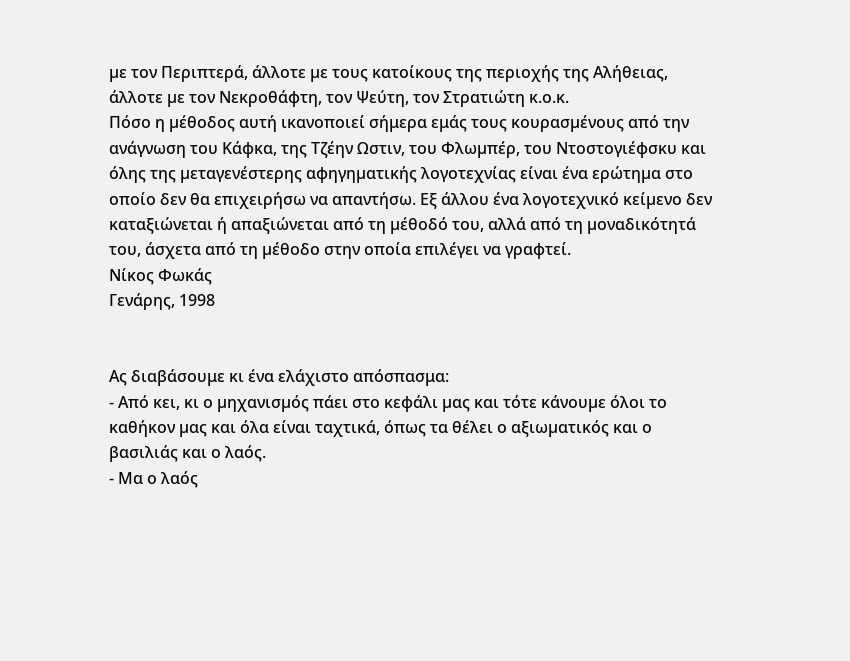µε τον Περιπτερά, άλλοτε µε τους κατοίκους της περιοχής της Αλήθειας, άλλοτε µε τον Νεκροθάφτη, τον Ψεύτη, τον Στρατιώτη κ.ο.κ.
Πόσο η µέθοδος αυτή ικανοποιεί σήμερα εμάς τους κουρασµένους από την ανάγνωση του Κάφκα, της Τζέην Ωστιν, του Φλωµπέρ, του Ντοστογιέφσκυ και όλης της µεταγενέστερης αφηγηµατικής λογοτεχνίας είναι ένα ερώτηµα στο οποίο δεν θα επιχειρήσω να απαντήσω. Εξ άλλου ένα λογοτεχνικό κείµενο δεν καταξιώνεται ή απαξιώνεται από τη µέθοδό του, αλλά από τη µοναδικότητά του, άσχετα από τη µέθοδο στην οποία επιλέγει να γραφτεί.
Νίκος Φωκάς
Γενάρης, 1998


Ας διαβάσουμε κι ένα ελάχιστο απόσπασμα:
- Από κει, κι ο µηχανισµός πάει στο κεφάλι µας και τότε κάνουµε όλοι το καθήκον µας και όλα είναι ταχτικά, όπως τα θέλει ο αξιωµατικός και ο βασιλιάς και ο λαός.
- Μα ο λαός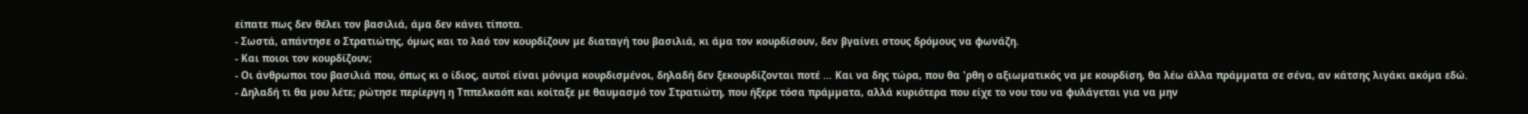είπατε πως δεν θέλει τον βασιλιά, άµα δεν κάνει τίποτα.
- Σωστά, απάντησε ο Στρατιώτης, όµως και το λαό τον κουρδίζουν µε διαταγή του βασιλιά, κι άµα τον κουρδίσουν, δεν βγαίνει στους δρόµους να φωνάζη.
- Και ποιοι τον κουρδίζουν;
- Οι άνθρωποι του βασιλιά που, όπως κι ο ίδιος, αυτοί είναι µόνιµα κουρδισµένοι, δηλαδή δεν ξεκουρδίζονται ποτέ ... Και να δης τώρα, που θα 'ρθη ο αξιωµατικός να µε κουρδίση, θα λέω άλλα πράµµατα σε σένα, αν κάτσης λιγάκι ακόµα εδώ.
- Δηλαδή τι θα µου λέτε; ρώτησε περίεργη η Τππελκαόπ και κοίταξε µε θαυµασµό τον Στρατιώτη, που ήξερε τόσα πράµµατα, αλλά κυριότερα που είχε το νου του να φυλάγεται για να µην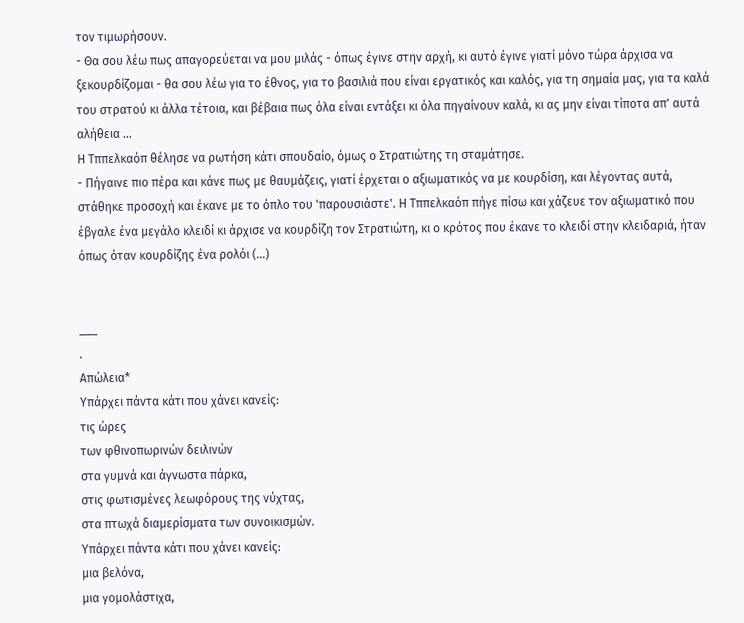τον τιµωρήσουν.
- Θα σου λέω πως απαγορεύεται να µου µιλάς - όπως έγινε στην αρχή, κι αυτό έγινε γιατί µόνο τώρα άρχισα να ξεκουρδίζοµαι - θα σου λέω για το έθνος, για το βασιλιά που είναι εργατικός και καλός, για τη σηµαία µας, για τα καλά του στρατού κι άλλα τέτοια, και βέβαια πως όλα είναι εντάξει κι όλα πηγαίνουν καλά, κι ας µην είναι τίποτα απ' αυτά αλήθεια ...
Η Τππελκαόπ θέλησε να ρωτήση κάτι σπουδαίο, όµως ο Στρατιώτης τη σταµάτησε.
- Πήγαινε πιο πέρα και κάνε πως µε θαυµάζεις, γιατί έρχεται ο αξιωµατικός να µε κουρδίση, και λέγοντας αυτά, στάθηκε προσοχή και έκανε µε το όπλο του 'παρουσιάστε'. Η Τππελκαόπ πήγε πίσω και χάζευε τον αξιωµατικό που έβγαλε ένα µεγάλο κλειδί κι άρχισε να κουρδίζη τον Στρατιώτη, κι ο κρότος που έκανε το κλειδί στην κλειδαριά, ήταν όπως όταν κουρδίζης ένα ρολόι (…)


___
.
Απώλεια*
Υπάρχει πάντα κάτι που χάνει κανείς:
τις ώρες
των φθινοπωρινών δειλινών
στα γυμνά και άγνωστα πάρκα,
στις φωτισμένες λεωφόρους της νύχτας,
στα πτωχά διαμερίσματα των συνοικισμών.
Υπάρχει πάντα κάτι που χάνει κανείς:
μια βελόνα,
μια γομολάστιχα,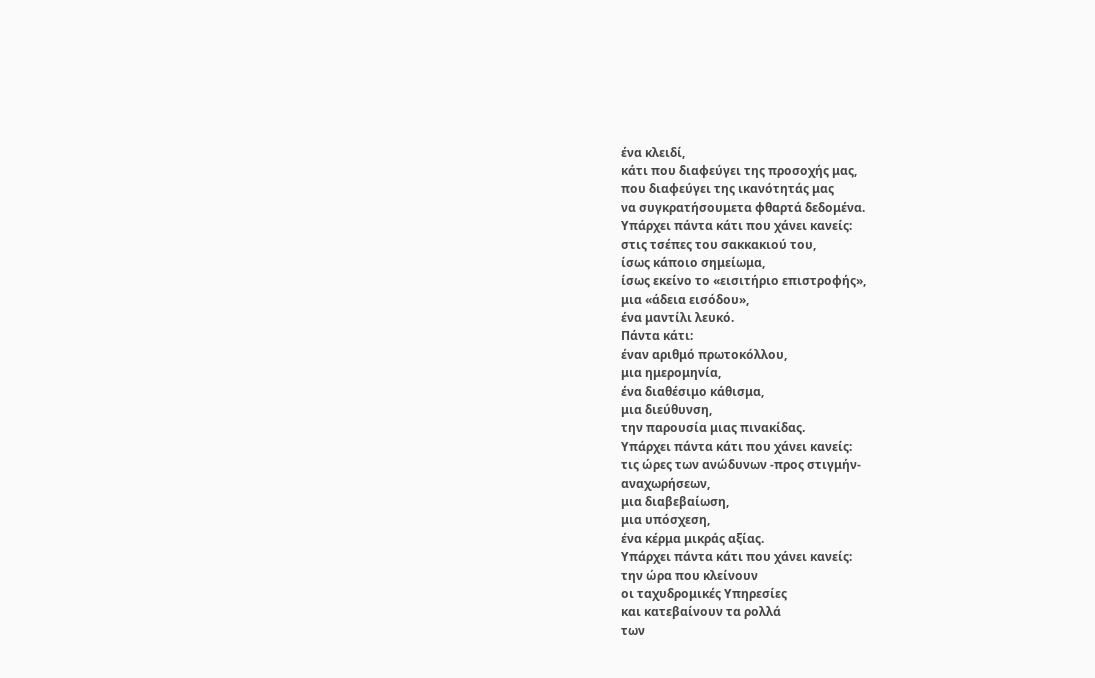ένα κλειδί,
κάτι που διαφεύγει της προσοχής μας,
που διαφεύγει της ικανότητάς μας
να συγκρατήσουμετα φθαρτά δεδομένα.
Υπάρχει πάντα κάτι που χάνει κανείς:
στις τσέπες του σακκακιού του,
ίσως κάποιο σημείωμα,
ίσως εκείνο το «εισιτήριο επιστροφής»,
μια «άδεια εισόδου»,
ένα μαντίλι λευκό.
Πάντα κάτι:
έναν αριθμό πρωτοκόλλου,
μια ημερομηνία,
ένα διαθέσιμο κάθισμα,
μια διεύθυνση,
την παρουσία μιας πινακίδας.
Υπάρχει πάντα κάτι που χάνει κανείς:
τις ώρες των ανώδυνων -προς στιγμήν-
αναχωρήσεων,
μια διαβεβαίωση,
μια υπόσχεση,
ένα κέρμα μικράς αξίας.
Υπάρχει πάντα κάτι που χάνει κανείς:
την ώρα που κλείνουν
οι ταχυδρομικές Υπηρεσίες
και κατεβαίνουν τα ρολλά
των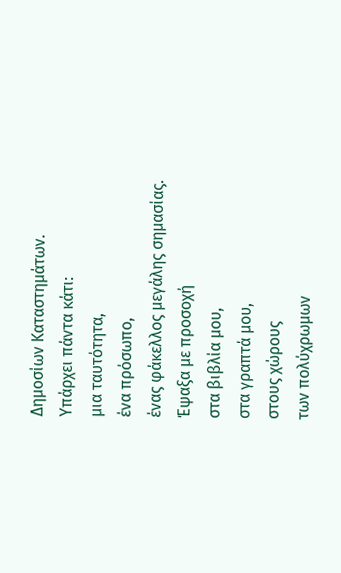Δημοσίων Καταστημάτων.
Υπάρχει πάντα κάτι:
μια ταυτότητα,
ένα πρόσωπο,
ένας φάκελλος μεγάλης σημασίας.
Έψαξα με προσοχή
στα βιβλία μου,
στα γραπτά μου,
στους χώρους
των πολύχρωμων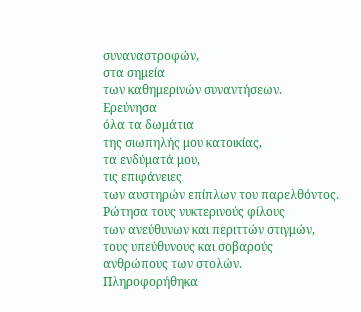συναναστροφών,
στα σημεία
των καθημερινών συναντήσεων.
Ερεύνησα
όλα τα δωμάτια
της σιωπηλής μου κατοικίας,
τα ενδύματά μου,
τις επιφάνειες
των αυστηρών επίπλων του παρελθόντος.
Ρώτησα τους νυκτερινούς φίλους
των ανεύθυνων και περιττών στιγμών,
τους υπεύθυνους και σοβαρούς
ανθρώπους των στολών.
Πληροφορήθηκα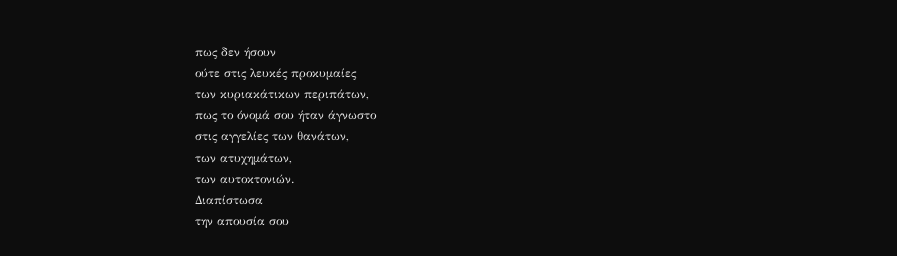πως δεν ήσουν
ούτε στις λευκές προκυμαίες
των κυριακάτικων περιπάτων,
πως το όνομά σου ήταν άγνωστο
στις αγγελίες των θανάτων,
των ατυχημάτων,
των αυτοκτονιών.
Διαπίστωσα
την απουσία σου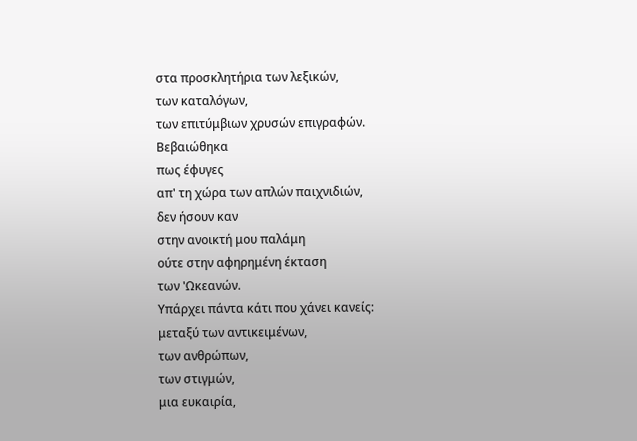στα προσκλητήρια των λεξικών,
των καταλόγων,
των επιτύμβιων χρυσών επιγραφών.
Βεβαιώθηκα
πως έφυγες
απ' τη χώρα των απλών παιχνιδιών,
δεν ήσουν καν
στην ανοικτή μου παλάμη
ούτε στην αφηρημένη έκταση
των 'Ωκεανών.
Υπάρχει πάντα κάτι που χάνει κανείς:
μεταξύ των αντικειμένων,
των ανθρώπων,
των στιγμών,
μια ευκαιρία,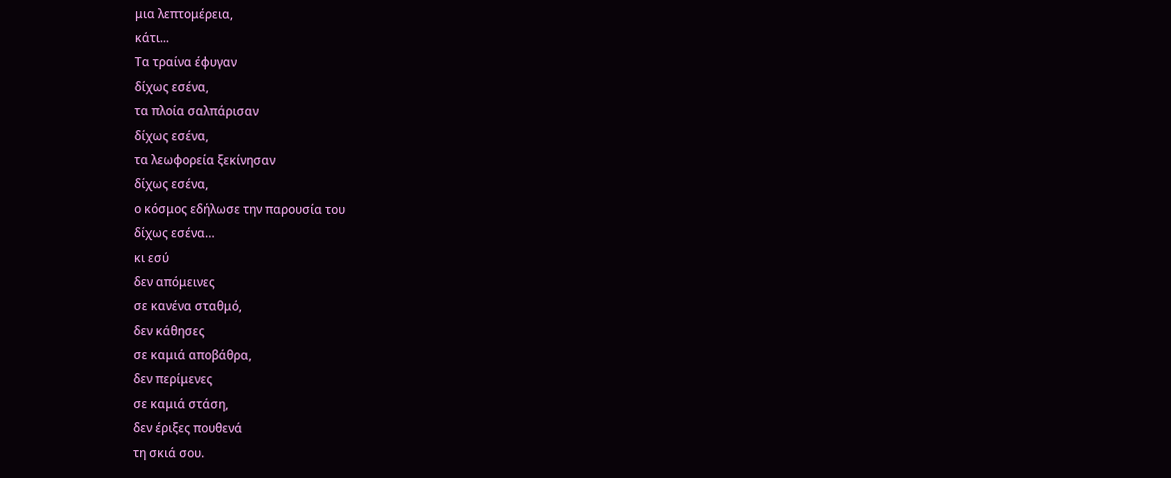μια λεπτομέρεια,
κάτι...
Τα τραίνα έφυγαν
δίχως εσένα,
τα πλοία σαλπάρισαν
δίχως εσένα,
τα λεωφορεία ξεκίνησαν
δίχως εσένα,
ο κόσμος εδήλωσε την παρουσία του
δίχως εσένα…
κι εσύ
δεν απόμεινες
σε κανένα σταθμό,
δεν κάθησες
σε καμιά αποβάθρα,
δεν περίμενες
σε καμιά στάση,
δεν έριξες πουθενά
τη σκιά σου.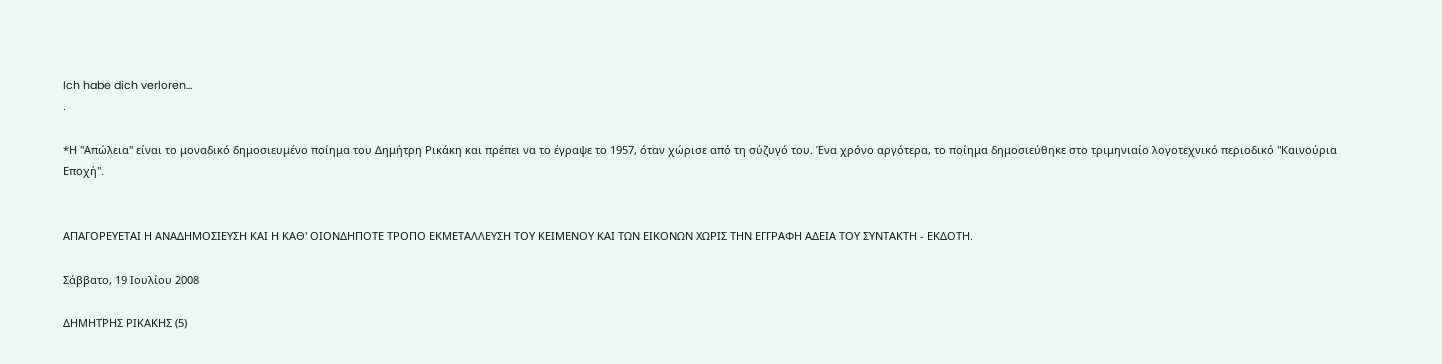Ich habe dich verlοren...
.

*Η "Απώλεια" είναι το μοναδικό δημοσιευμένο ποίημα του Δημήτρη Ρικάκη και πρέπει να το έγραψε το 1957, όταν χώρισε από τη σύζυγό του. Ένα χρόνο αργότερα, το ποίημα δημοσιεύθηκε στο τριμηνιαίο λογοτεχνικό περιοδικό "Καινούρια Εποχή".


ΑΠΑΓΟΡΕΥΕΤΑΙ Η ΑΝΑΔΗΜΟΣΙΕΥΣΗ ΚΑΙ Η ΚΑΘ' ΟΙΟΝΔΗΠΟΤΕ ΤΡΟΠΟ ΕΚΜΕΤΑΛΛΕΥΣΗ ΤΟΥ ΚΕΙΜΕΝΟΥ ΚΑΙ ΤΩΝ ΕΙΚΟΝΩΝ ΧΩΡΙΣ ΤΗΝ ΕΓΓΡΑΦΗ ΑΔΕΙΑ ΤΟΥ ΣΥΝΤΑΚΤΗ - ΕΚΔΟΤΗ.

Σάββατο, 19 Ιουλίου 2008

ΔΗΜΗΤΡΗΣ ΡΙΚΑΚΗΣ (5)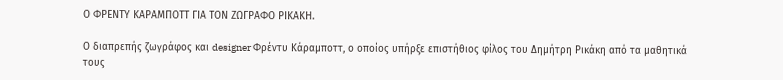Ο ΦΡΕΝΤΥ ΚΑΡΑΜΠΟΤΤ ΓΙΑ ΤΟΝ ΖΩΓΡΑΦΟ ΡΙΚΑΚΗ.

Ο διαπρεπής ζωγράφος και designer Φρέντυ Κάραμποττ, ο οποίος υπήρξε επιστήθιος φίλος του Δημήτρη Ρικάκη από τα μαθητικά τους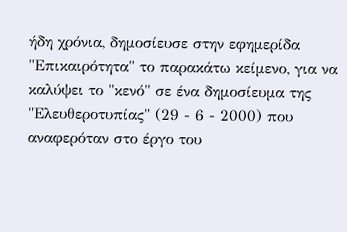ήδη χρόνια, δημοσίευσε στην εφημερίδα "Επικαιρότητα" το παρακάτω κείμενο, για να καλύψει το "κενό" σε ένα δημοσίευμα της "Ελευθεροτυπίας" (29 - 6 - 2000) που αναφερόταν στο έργο του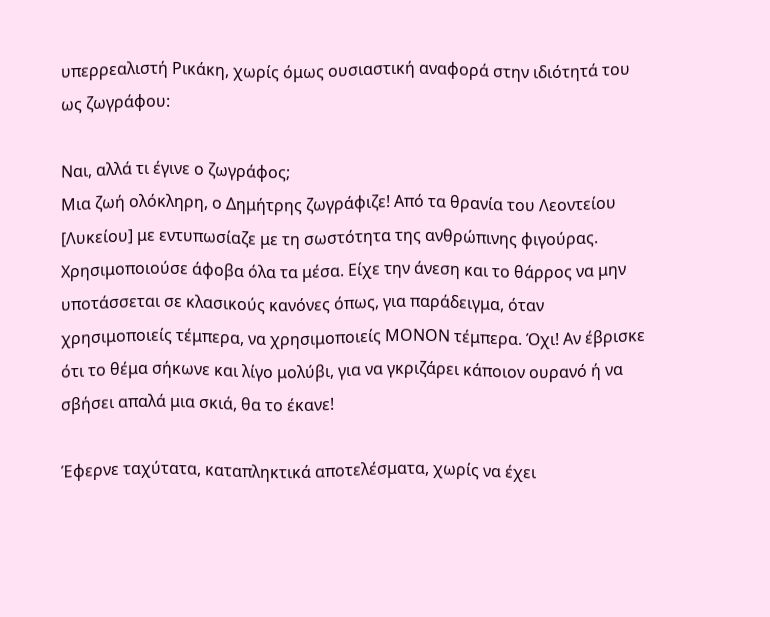υπερρεαλιστή Ρικάκη, χωρίς όμως ουσιαστική αναφορά στην ιδιότητά του ως ζωγράφου:

Ναι, αλλά τι έγινε ο ζωγράφος;
Μια ζωή ολόκληρη, ο Δημήτρης ζωγράφιζε! Από τα θρανία του Λεοντείου [Λυκείου] με εντυπωσίαζε με τη σωστότητα της ανθρώπινης φιγούρας. Χρησιμοποιούσε άφοβα όλα τα μέσα. Είχε την άνεση και το θάρρος να μην υποτάσσεται σε κλασικούς κανόνες όπως, για παράδειγμα, όταν χρησιμοποιείς τέμπερα, να χρησιμοποιείς ΜΟΝΟΝ τέμπερα. Όχι! Αν έβρισκε ότι το θέμα σήκωνε και λίγο μολύβι, για να γκριζάρει κάποιον ουρανό ή να σβήσει απαλά μια σκιά, θα το έκανε!

Έφερνε ταχύτατα, καταπληκτικά αποτελέσματα, χωρίς να έχει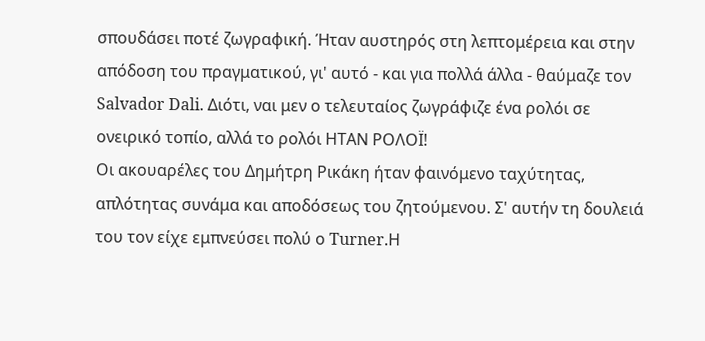σπουδάσει ποτέ ζωγραφική. Ήταν αυστηρός στη λεπτομέρεια και στην απόδοση του πραγματικού, γι' αυτό - και για πολλά άλλα - θαύμαζε τον Salvador Dali. Διότι, ναι μεν ο τελευταίος ζωγράφιζε ένα ρολόι σε ονειρικό τοπίο, αλλά το ρολόι ΗΤΑΝ ΡΟΛΟΪ!
Οι ακουαρέλες του Δημήτρη Ρικάκη ήταν φαινόμενο ταχύτητας, απλότητας συνάμα και αποδόσεως του ζητούμενου. Σ' αυτήν τη δουλειά του τον είχε εμπνεύσει πολύ ο Turner.Η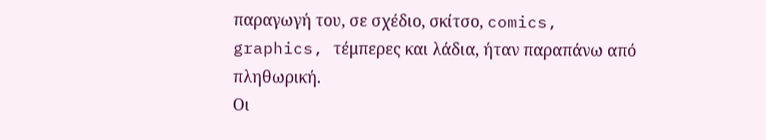παραγωγή του, σε σχέδιο, σκίτσο, comics, graphics, τέμπερες και λάδια, ήταν παραπάνω από πληθωρική.
Οι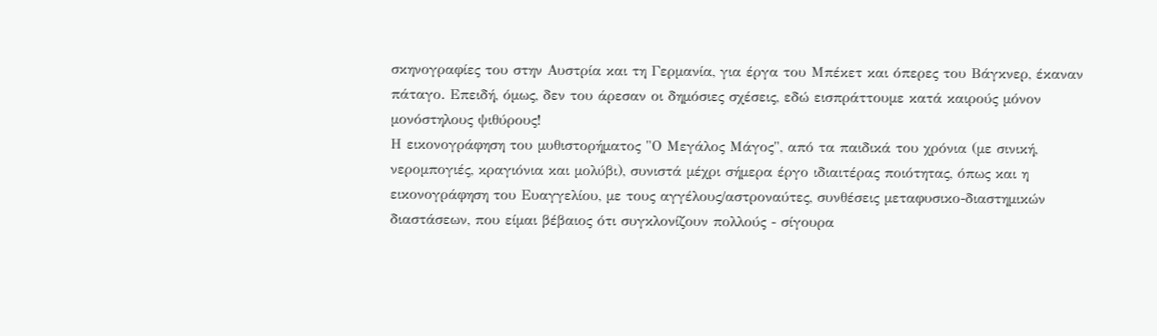σκηνογραφίες του στην Αυστρία και τη Γερμανία, για έργα του Μπέκετ και όπερες του Βάγκνερ, έκαναν πάταγο. Επειδή, όμως, δεν του άρεσαν οι δημόσιες σχέσεις, εδώ εισπράττουμε κατά καιρούς μόνον μονόστηλους ψιθύρους!
Η εικονογράφηση του μυθιστορήματος "Ο Μεγάλος Μάγος", από τα παιδικά του χρόνια (με σινική, νερομπογιές, κραγιόνια και μολύβι), συνιστά μέχρι σήμερα έργο ιδιαιτέρας ποιότητας, όπως και η εικονογράφηση του Ευαγγελίου, με τους αγγέλους/αστροναύτες, συνθέσεις μεταφυσικο-διαστημικών διαστάσεων, που είμαι βέβαιος ότι συγκλονίζουν πολλούς - σίγουρα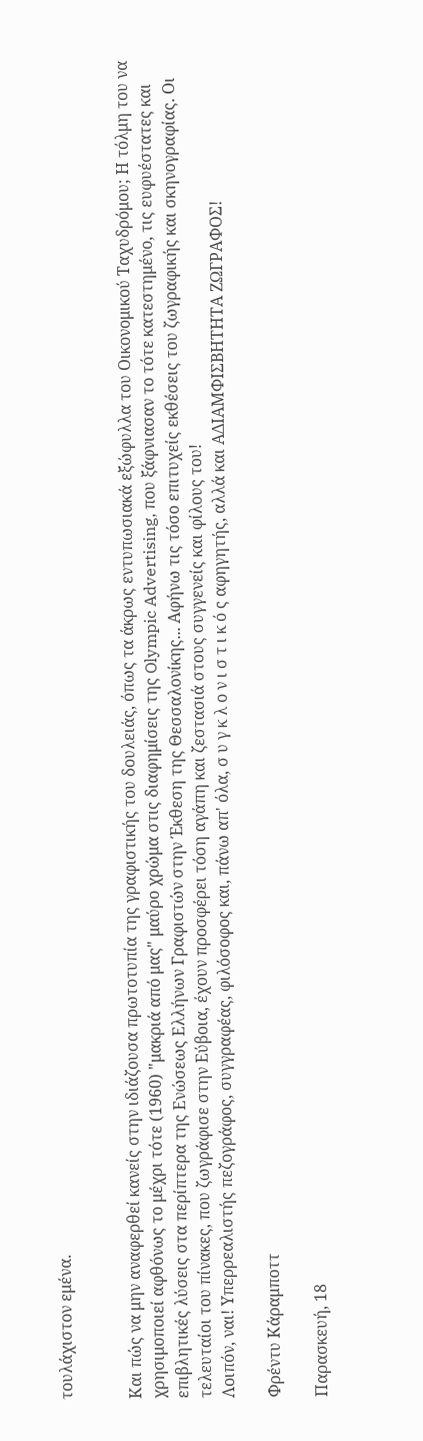τουλάχιστον εμένα.


Και πώς να μην αναφερθεί κανείς στην ιδιάζουσα πρωτοτυπία της γραφιστικής του δουλειάς, όπως τα άκρως εντυπωσιακά εξώφυλλα του Οικονομικού Ταχυδρόμου; Η τόλμη του να χρησιμοποιεί αφθόνως το μέχρι τότε (1960) "μακριά από μας" μαύρο χρώμα στις διαφημίσεις της Olympic Advertising, που ξάφνιασαν το τότε κατεστημένο, τις ευφυέστατες και επιβλητικές λύσεις στα περίπτερα της Ενώσεως Ελλήνων Γραφιστών στην Έκθεση της Θεσσαλονίκης... Αφήνω τις τόσο επιτυχείς εκθέσεις του ζωγραφικής και σκηνογραφίας. Οι τελευταίοι του πίνακες, που ζωγράφισε στην Εύβοια, έχουν προσφέρει τόση αγάπη και ζεστασιά στους συγγενείς και φίλους του!
Λοιπόν, ναι! Υπερρεαλιστής πεζογράφος, συγγραφέας, φιλόσοφος και, πάνω απ' όλα, σ υ γ κ λ ο ν ι σ τ ι κ ό ς αφηγητής, αλλά και ΑΔΙΑΜΦΙΣΒΗΤΗΤΑ ΖΩΓΡΑΦΟΣ!

Φρέντυ Κάραμποττ

Παρασκευή, 18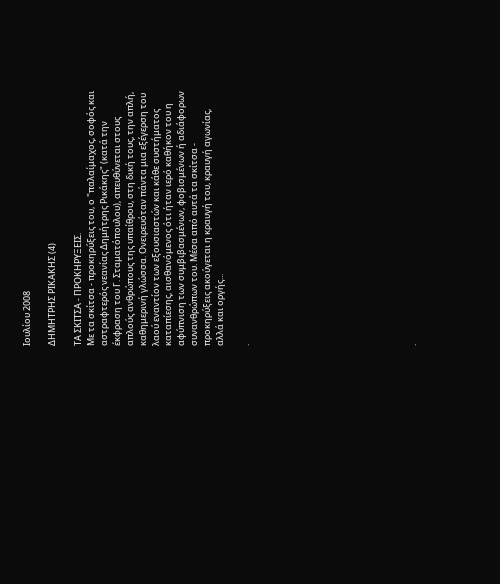Ιουλίου 2008

ΔΗΜΗΤΡΗΣ ΡΙΚΑΚΗΣ (4)

ΤΑ ΣΚΙΤΣΑ - ΠΡΟΚΗΡΥΞΕΙΣ.
Με τα σκίτσα - προκηρύξεις του, ο "παλαίμαχος, σοφός και αστραφτερός νεανίας Δημήτρης Ρικάκης" (κατά την έκφραση του Γ. Σταματόπουλου), απευθύνεται στους απλούς ανθρώπους της υπαίθρου, στη δική τους, την απλή, καθημερινή γλώσσα. Ονειρευόταν πάντα μια εξέγερση του λαού εναντίον των εξουσιαστών και κάθε συστήματος καταπίεσης, αισθανόμενος ότι ήταν ιερό καθήκον του η αφύπνιση των συμβιβασμένων, φοβισμένων ή αδιάφορων συνανθρώπων του. Μέσα από αυτά τα σκίτσα - προκηρύξεις ακούγεται η κραυγή του, κραυγή αγωνίας, αλλά και οργής...

.












.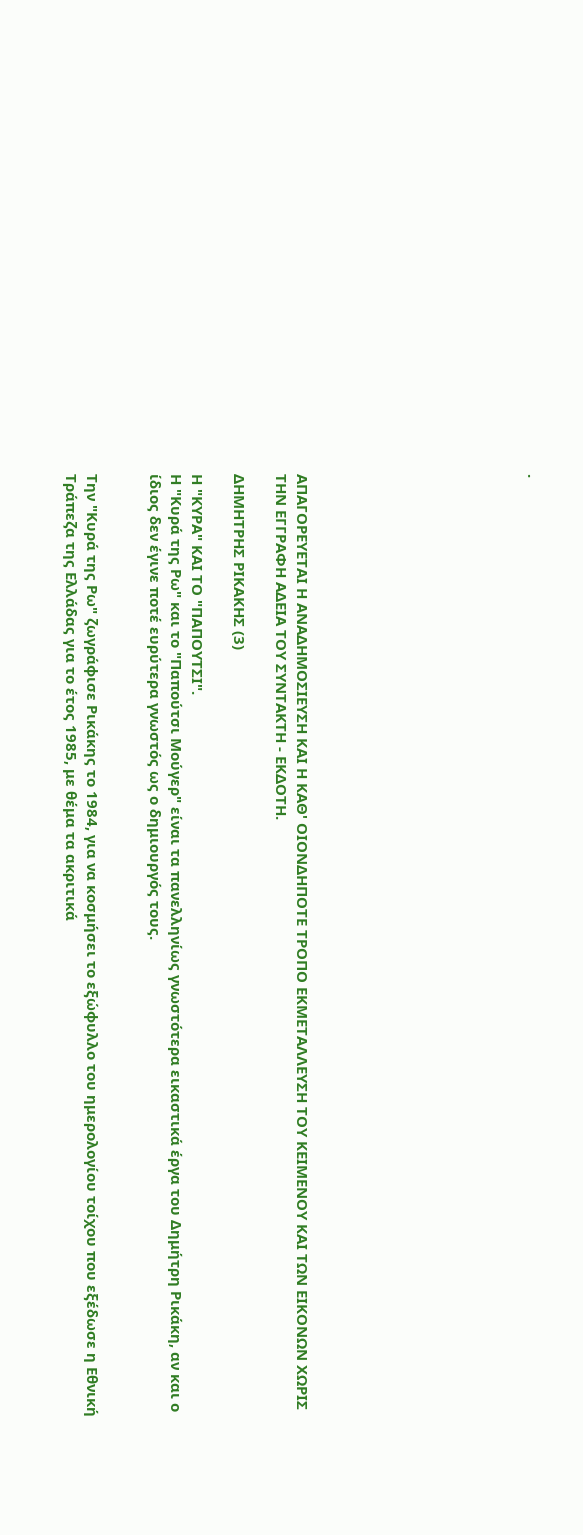.










ΑΠΑΓΟΡΕΥΕΤΑΙ Η ΑΝΑΔΗΜΟΣΙΕΥΣΗ ΚΑΙ Η ΚΑΘ' ΟΙΟΝΔΗΠΟΤΕ ΤΡΟΠΟ ΕΚΜΕΤΑΛΛΕΥΣΗ ΤΟΥ ΚΕΙΜΕΝΟΥ ΚΑΙ ΤΩΝ ΕΙΚΟΝΩΝ ΧΩΡΙΣ ΤΗΝ ΕΓΓΡΑΦΗ ΑΔΕΙΑ ΤΟΥ ΣΥΝΤΑΚΤΗ - ΕΚΔΟΤΗ.

ΔΗΜΗΤΡΗΣ ΡΙΚΑΚΗΣ (3)

Η "ΚΥΡΑ" ΚΑΙ ΤΟ "ΠΑΠΟΥΤΣΙ".
Η "Κυρά της Ρω" και το "Παπούτσι Μούγερ" είναι τα πανελληνίως γνωστότερα εικαστικά έργα του Δημήτρη Ρικάκη, αν και ο ίδιος δεν έγινε ποτέ ευρύτερα γνωστός ως ο δημιουργός τους.


Την "Κυρά της Ρω" ζωγράφισε Ρικάκης το 1984, για να κοσμήσει το εξώφυλλο του ημερολογίου τοίχου που εξέδωσε η Εθνική Τράπεζα της Ελλάδας για το έτος 1985, με θέμα τα ακριτικά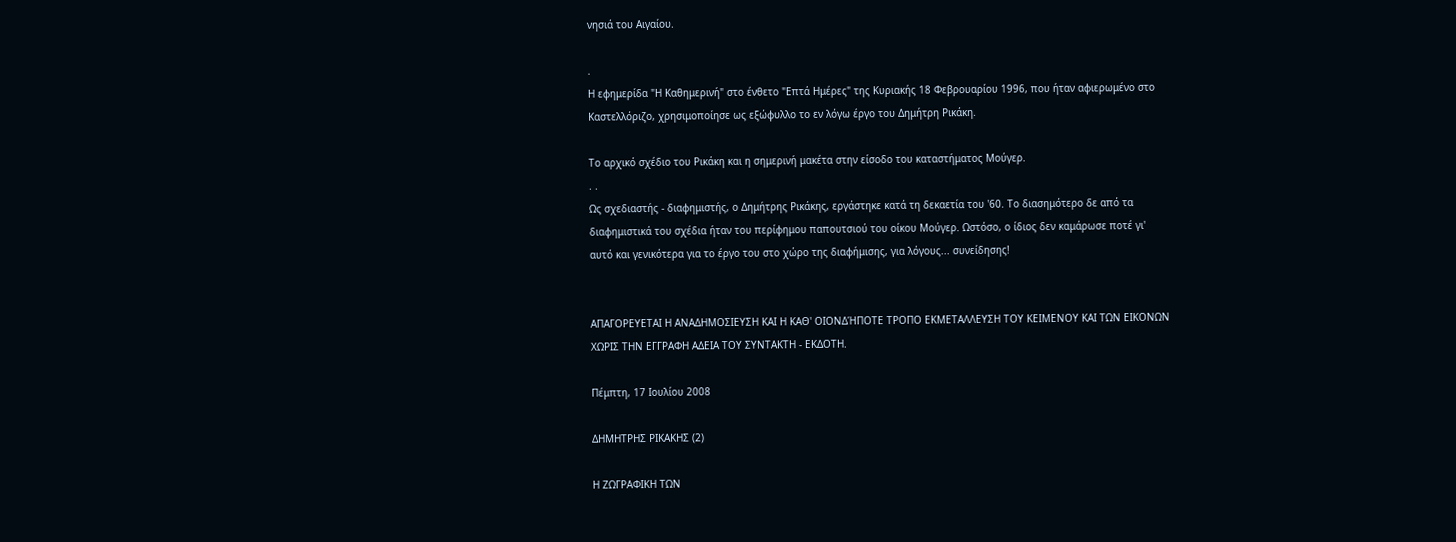νησιά του Αιγαίου.

.
Η εφημερίδα "Η Καθημερινή" στο ένθετο "Επτά Ημέρες" της Κυριακής 18 Φεβρουαρίου 1996, που ήταν αφιερωμένο στο Καστελλόριζο, χρησιμοποίησε ως εξώφυλλο το εν λόγω έργο του Δημήτρη Ρικάκη.

Το αρχικό σχέδιο του Ρικάκη και η σημερινή μακέτα στην είσοδο του καταστήματος Μούγερ.
. .
Ως σχεδιαστής - διαφημιστής, ο Δημήτρης Ρικάκης, εργάστηκε κατά τη δεκαετία του '60. Το διασημότερο δε από τα διαφημιστικά του σχέδια ήταν του περίφημου παπουτσιού του οίκου Μούγερ. Ωστόσο, ο ίδιος δεν καμάρωσε ποτέ γι' αυτό και γενικότερα για το έργο του στο χώρο της διαφήμισης, για λόγους... συνείδησης!


ΑΠΑΓΟΡΕΥΕΤΑΙ Η ΑΝΑΔΗΜΟΣΙΕΥΣΗ ΚΑΙ Η ΚΑΘ' ΟΙΟΝΔΉΠΟΤΕ ΤΡΟΠΟ ΕΚΜΕΤΑΛΛΕΥΣΗ ΤΟΥ ΚΕΙΜΕΝΟΥ ΚΑΙ ΤΩΝ ΕΙΚΟΝΩΝ ΧΩΡΙΣ ΤΗΝ ΕΓΓΡΑΦΗ ΑΔΕΙΑ ΤΟΥ ΣΥΝΤΑΚΤΗ - ΕΚΔΟΤΗ.

Πέμπτη, 17 Ιουλίου 2008

ΔΗΜΗΤΡΗΣ ΡΙΚΑΚΗΣ (2)

Η ΖΩΓΡΑΦΙΚΗ ΤΩΝ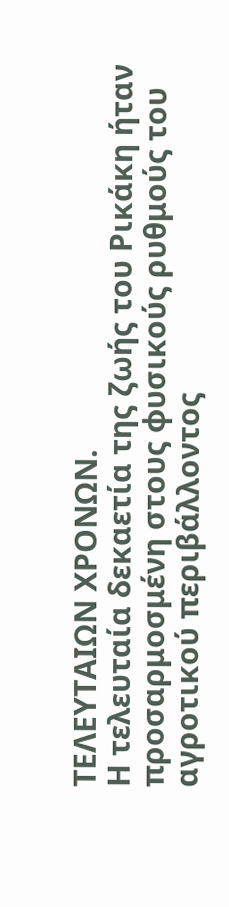ΤΕΛΕΥΤΑΙΩΝ ΧΡΟΝΩΝ.
Η τελευταία δεκαετία της ζωής του Ρικάκη ήταν προσαρμοσμένη στους φυσικούς ρυθμούς του αγροτικού περιβάλλοντος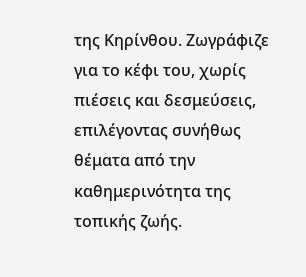της Κηρίνθου. Ζωγράφιζε για το κέφι του, χωρίς πιέσεις και δεσμεύσεις, επιλέγοντας συνήθως θέματα από την καθημερινότητα της τοπικής ζωής.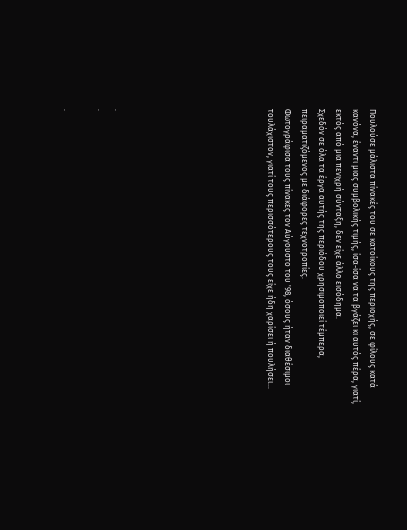Πουλούσε μάλιστα πίνακές του σε κατοίκους της περιοχής, σε φίλους κατά κανόνα, έναντι μιας συμβολικής τιμής, ίσα-ίσα να τα βγάζει κι αυτός πέρα, γιατί, εκτός από μια πενιχρή σύνταξη, δεν είχε άλλο εισόδημα.
Σχεδόν σε όλα τα έργα αυτής της περιόδου χρησιμοποιεί τέμπερα, πειραματιζόμενος με διάφορες τεχνοτροπίες.
Φωτογράφισα τους πίνακες τον Αύγουστο του '98, όσους ήταν διαθέσιμοι τουλάχιστον, γιατί τους περισσότερους τους είχε ήδη χαρίσει ή πουλήσει...








.
.

.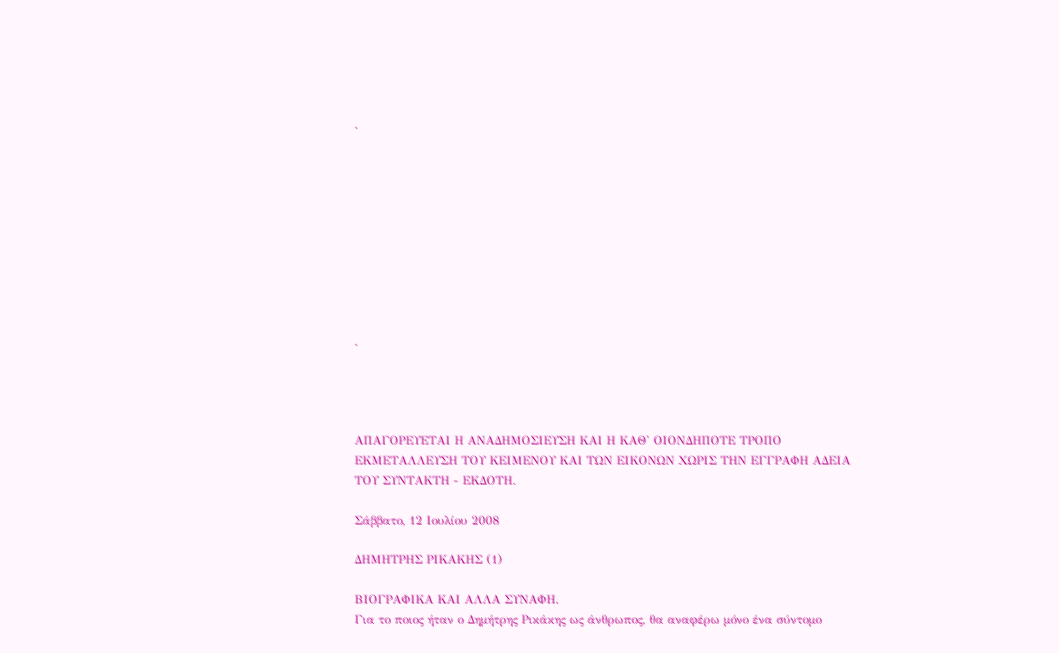.










.




ΑΠΑΓΟΡΕΥΕΤΑΙ Η ΑΝΑΔΗΜΟΣΙΕΥΣΗ ΚΑΙ Η ΚΑΘ' ΟΙΟΝΔΗΠΟΤΕ ΤΡΟΠΟ ΕΚΜΕΤΑΛΛΕΥΣΗ ΤΟΥ ΚΕΙΜΕΝΟΥ ΚΑΙ ΤΩΝ ΕΙΚΟΝΩΝ ΧΩΡΙΣ ΤΗΝ ΕΓΓΡΑΦΗ ΑΔΕΙΑ ΤΟΥ ΣΥΝΤΑΚΤΗ - ΕΚΔΟΤΗ.

Σάββατο, 12 Ιουλίου 2008

ΔΗΜΗΤΡΗΣ ΡΙΚΑΚΗΣ (1)

ΒΙΟΓΡΑΦΙΚΑ ΚΑΙ ΑΛΛΑ ΣΥΝΑΦΗ.
Για το ποιος ήταν ο Δημήτρης Ρικάκης ως άνθρωπος, θα αναφέρω μόνο ένα σύντομο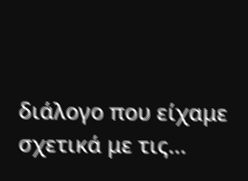διάλογο που είχαμε σχετικά με τις...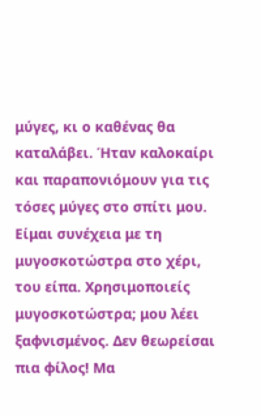μύγες, κι ο καθένας θα καταλάβει. Ήταν καλοκαίρι και παραπονιόμουν για τις τόσες μύγες στο σπίτι μου. Είμαι συνέχεια με τη μυγοσκοτώστρα στο χέρι, του είπα. Χρησιμοποιείς μυγοσκοτώστρα; μου λέει ξαφνισμένος. Δεν θεωρείσαι πια φίλος! Μα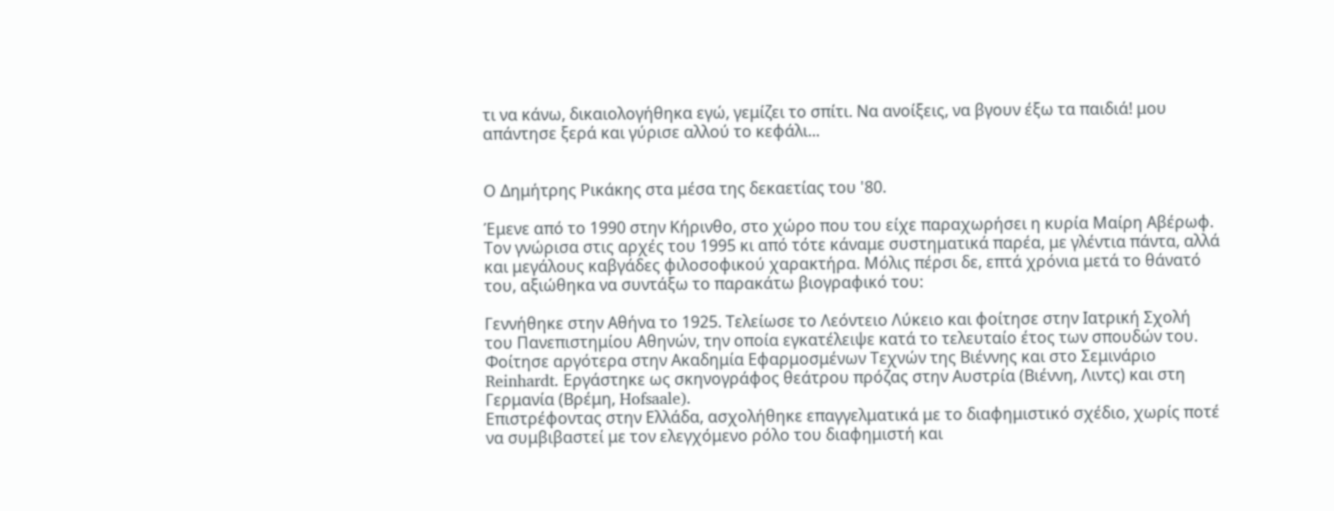τι να κάνω, δικαιολογήθηκα εγώ, γεμίζει το σπίτι. Να ανοίξεις, να βγουν έξω τα παιδιά! μου απάντησε ξερά και γύρισε αλλού το κεφάλι...


Ο Δημήτρης Ρικάκης στα μέσα της δεκαετίας του '80.

Έμενε από το 1990 στην Κήρινθο, στο χώρο που του είχε παραχωρήσει η κυρία Μαίρη Αβέρωφ. Τον γνώρισα στις αρχές του 1995 κι από τότε κάναμε συστηματικά παρέα, με γλέντια πάντα, αλλά και μεγάλους καβγάδες φιλοσοφικού χαρακτήρα. Μόλις πέρσι δε, επτά χρόνια μετά το θάνατό του, αξιώθηκα να συντάξω το παρακάτω βιογραφικό του:

Γεννήθηκε στην Αθήνα το 1925. Τελείωσε το Λεόντειο Λύκειο και φοίτησε στην Ιατρική Σχολή του Πανεπιστημίου Αθηνών, την οποία εγκατέλειψε κατά το τελευταίο έτος των σπουδών του. Φοίτησε αργότερα στην Ακαδημία Εφαρμοσμένων Τεχνών της Βιέννης και στο Σεμινάριο Reinhardt. Εργάστηκε ως σκηνογράφος θεάτρου πρόζας στην Αυστρία (Βιέννη, Λιντς) και στη Γερμανία (Βρέμη, Hofsaale).
Επιστρέφοντας στην Ελλάδα, ασχολήθηκε επαγγελματικά με το διαφημιστικό σχέδιο, χωρίς ποτέ να συμβιβαστεί με τον ελεγχόμενο ρόλο του διαφημιστή και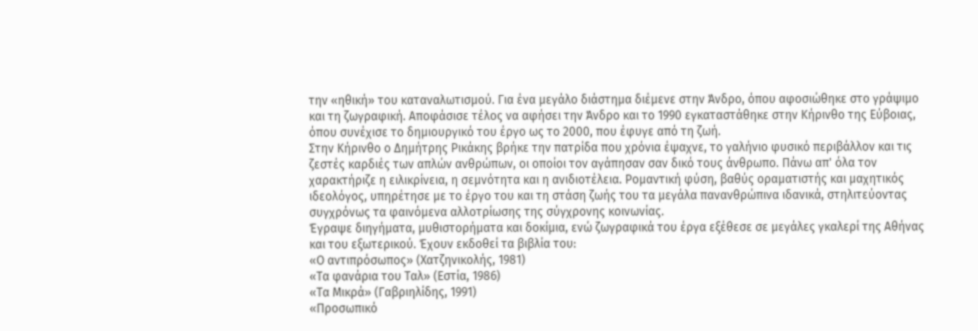την «ηθική» του καταναλωτισμού. Για ένα μεγάλο διάστημα διέμενε στην Άνδρο, όπου αφοσιώθηκε στο γράψιμο και τη ζωγραφική. Αποφάσισε τέλος να αφήσει την Άνδρο και το 1990 εγκαταστάθηκε στην Κήρινθο της Εύβοιας, όπου συνέχισε το δημιουργικό του έργο ως το 2000, που έφυγε από τη ζωή.
Στην Κήρινθο ο Δημήτρης Ρικάκης βρήκε την πατρίδα που χρόνια έψαχνε, το γαλήνιο φυσικό περιβάλλον και τις ζεστές καρδιές των απλών ανθρώπων, οι οποίοι τον αγάπησαν σαν δικό τους άνθρωπο. Πάνω απ' όλα τον χαρακτήριζε η ειλικρίνεια, η σεμνότητα και η ανιδιοτέλεια. Ρομαντική φύση, βαθύς οραματιστής και μαχητικός ιδεολόγος, υπηρέτησε με το έργο του και τη στάση ζωής του τα μεγάλα πανανθρώπινα ιδανικά, στηλιτεύοντας συγχρόνως τα φαινόμενα αλλοτρίωσης της σύγχρονης κοινωνίας.
Έγραψε διηγήματα, μυθιστορήματα και δοκίμια, ενώ ζωγραφικά του έργα εξέθεσε σε μεγάλες γκαλερί της Αθήνας και του εξωτερικού. Έχουν εκδοθεί τα βιβλία του:
«Ο αντιπρόσωπος» (Χατζηνικολής, 1981)
«Τα φανάρια του Ταλ» (Εστία, 1986)
«Τα Μικρά» (Γαβριηλίδης, 1991)
«Προσωπικό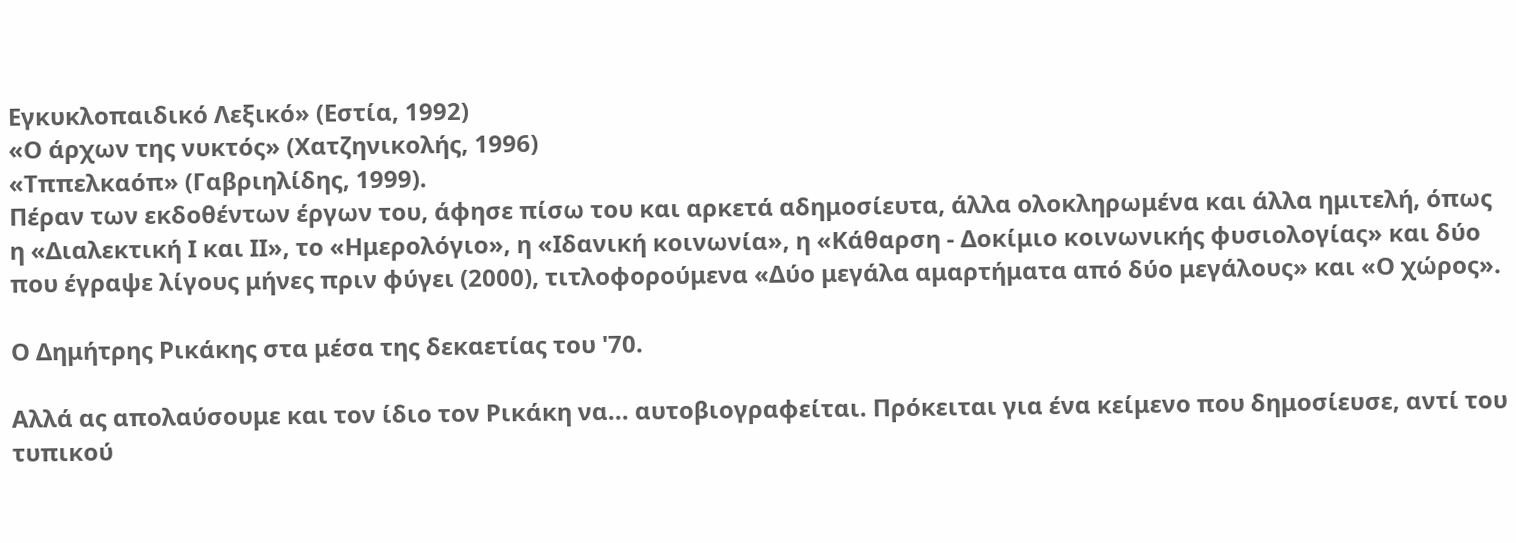Εγκυκλοπαιδικό Λεξικό» (Εστία, 1992)
«Ο άρχων της νυκτός» (Χατζηνικολής, 1996)
«Τππελκαόπ» (Γαβριηλίδης, 1999).
Πέραν των εκδοθέντων έργων του, άφησε πίσω του και αρκετά αδημοσίευτα, άλλα ολοκληρωμένα και άλλα ημιτελή, όπως η «Διαλεκτική Ι και ΙΙ», το «Ημερολόγιο», η «Ιδανική κοινωνία», η «Κάθαρση - Δοκίμιο κοινωνικής φυσιολογίας» και δύο που έγραψε λίγους μήνες πριν φύγει (2000), τιτλοφορούμενα «Δύο μεγάλα αμαρτήματα από δύο μεγάλους» και «Ο χώρος».

Ο Δημήτρης Ρικάκης στα μέσα της δεκαετίας του '70.

Αλλά ας απολαύσουμε και τον ίδιο τον Ρικάκη να... αυτοβιογραφείται. Πρόκειται για ένα κείμενο που δημοσίευσε, αντί του τυπικού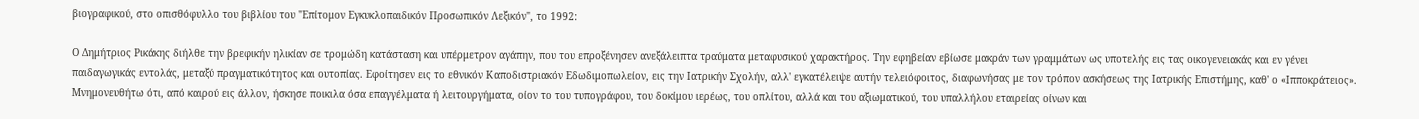βιογραφικού, στο οπισθόφυλλο του βιβλίου του "Επίτομον Εγκυκλοπαιδικόν Προσωπικόν Λεξικόν", το 1992:

Ο Δημήτριος Ρικάκης διήλθε την βρεφικήν ηλικίαν σε τρομώδη κατάσταση και υπέρμετρον αγάπην, που του επροξένησεν ανεξάλειπτα τραύματα μεταφυσικού χαρακτήρος. Την εφηβείαν εβίωσε μακράν των γραμμάτων ως υποτελής εις τας οικογενειακάς και εν γένει παιδαγωγικάς εντολάς, μεταξύ πραγματικότητος και ουτοπίας. Εφοίτησεν εις το εθνικόν Καποδιστριακόν Εδωδιμοπωλείον, εις την Ιατρικήν Σχολήν, αλλ' εγκατέλειψε αυτήν τελειόφοιτος, διαφωνήσας με τον τρόπον ασκήσεως της Ιατρικής Επιστήμης, καθ' ο «Ιπποκράτειος». Μνημονευθήτω ότι, από καιρού εις άλλον, ήσκησε ποικιλα όσα επαγγέλματα ή λειτουργήματα, οίον το του τυπογράφου, του δοκίμου ιερέως, του οπλίτου, αλλά και του αξιωματικού, του υπαλλήλου εταιρείας οίνων και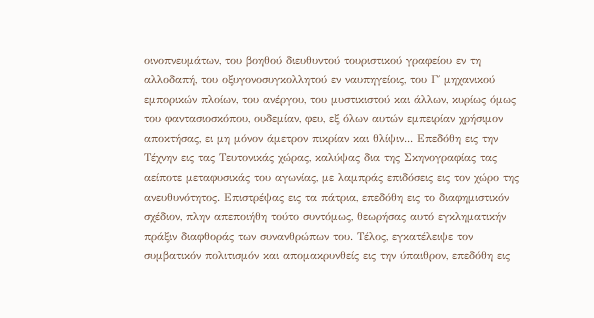οινοπνευμάτων, του βοηθού διευθυντού τουριστικού γραφείου εν τη αλλοδαπή, του οξυγονοσυγκολλητού εν ναυπηγείοις, του Γ΄ μηχανικού εμπορικών πλοίων, του ανέργου, του μυστικιστού και άλλων, κυρίως όμως του φαντασιοσκόπου, ουδεμίαν, φευ, εξ όλων αυτών εμπειρίαν χρήσιμον αποκτήσας, ει μη μόνον άμετρον πικρίαν και θλίψιν... Επεδόθη εις την Τέχνην εις τας Τευτονικάς χώρας, καλύψας δια της Σκηνογραφίας τας αείποτε μεταφυσικάς του αγωνίας, με λαμπράς επιδόσεις εις τον χώρο της ανευθυνότητος. Επιστρέψας εις τα πάτρια, επεδόθη εις το διαφημιστικόν σχέδιον, πλην απεποιήθη τούτο συντόμως, θεωρήσας αυτό εγκληματικήν πράξιν διαφθοράς των συνανθρώπων του. Τέλος, εγκατέλειψε τον συμβατικόν πολιτισμόν και απομακρυνθείς εις την ύπαιθρον, επεδόθη εις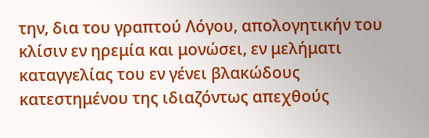την, δια του γραπτού Λόγου, απολογητικήν του κλίσιν εν ηρεμία και μονώσει, εν μελήματι καταγγελίας του εν γένει βλακώδους κατεστημένου της ιδιαζόντως απεχθούς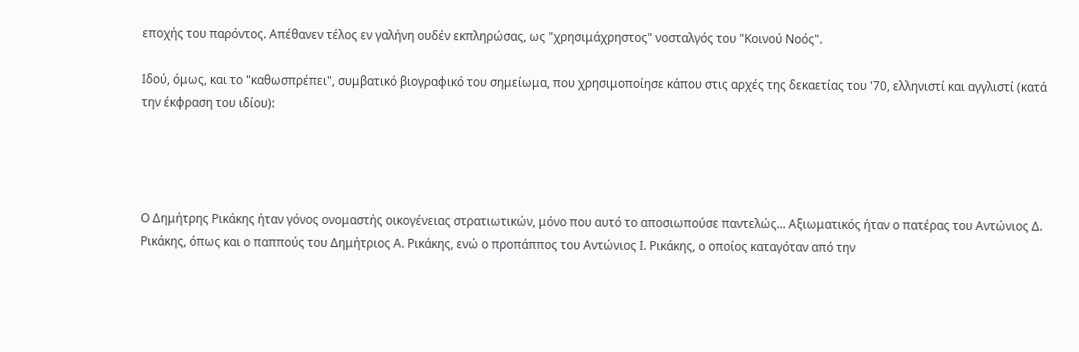εποχής του παρόντος. Απέθανεν τέλος εν γαλήνη ουδέν εκπληρώσας, ως "χρησιμάχρηστος" νοσταλγός του "Κοινού Νοός".

Ιδού, όμως, και το "καθωσπρέπει", συμβατικό βιογραφικό του σημείωμα, που χρησιμοποίησε κάπου στις αρχές της δεκαετίας του '70, ελληνιστί και αγγλιστί (κατά την έκφραση του ιδίου):




Ο Δημήτρης Ρικάκης ήταν γόνος ονομαστής οικογένειας στρατιωτικών, μόνο που αυτό το αποσιωπούσε παντελώς... Αξιωματικός ήταν ο πατέρας του Αντώνιος Δ. Ρικάκης, όπως και ο παππούς του Δημήτριος Α. Ρικάκης, ενώ ο προπάππος του Αντώνιος Ι. Ρικάκης, ο οποίος καταγόταν από την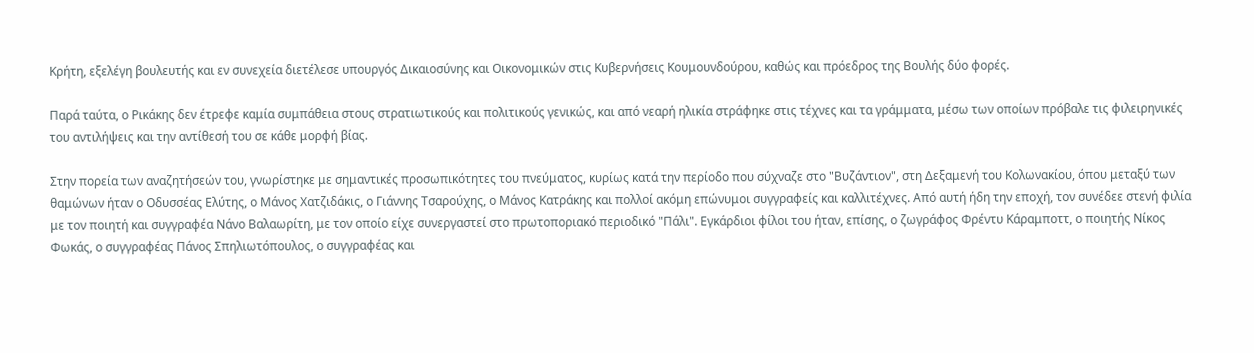Κρήτη, εξελέγη βουλευτής και εν συνεχεία διετέλεσε υπουργός Δικαιοσύνης και Οικονομικών στις Κυβερνήσεις Κουμουνδούρου, καθώς και πρόεδρος της Βουλής δύο φορές.

Παρά ταύτα, ο Ρικάκης δεν έτρεφε καμία συμπάθεια στους στρατιωτικούς και πολιτικούς γενικώς, και από νεαρή ηλικία στράφηκε στις τέχνες και τα γράμματα, μέσω των οποίων πρόβαλε τις φιλειρηνικές του αντιλήψεις και την αντίθεσή του σε κάθε μορφή βίας.

Στην πορεία των αναζητήσεών του, γνωρίστηκε με σημαντικές προσωπικότητες του πνεύματος, κυρίως κατά την περίοδο που σύχναζε στο "Βυζάντιον", στη Δεξαμενή του Κολωνακίου, όπου μεταξύ των θαμώνων ήταν ο Οδυσσέας Ελύτης, ο Μάνος Χατζιδάκις, ο Γιάννης Τσαρούχης, ο Μάνος Κατράκης και πολλοί ακόμη επώνυμοι συγγραφείς και καλλιτέχνες. Από αυτή ήδη την εποχή, τον συνέδεε στενή φιλία με τον ποιητή και συγγραφέα Νάνο Βαλαωρίτη, με τον οποίο είχε συνεργαστεί στο πρωτοποριακό περιοδικό "Πάλι". Εγκάρδιοι φίλοι του ήταν, επίσης, ο ζωγράφος Φρέντυ Κάραμποττ, ο ποιητής Νίκος Φωκάς, ο συγγραφέας Πάνος Σπηλιωτόπουλος, ο συγγραφέας και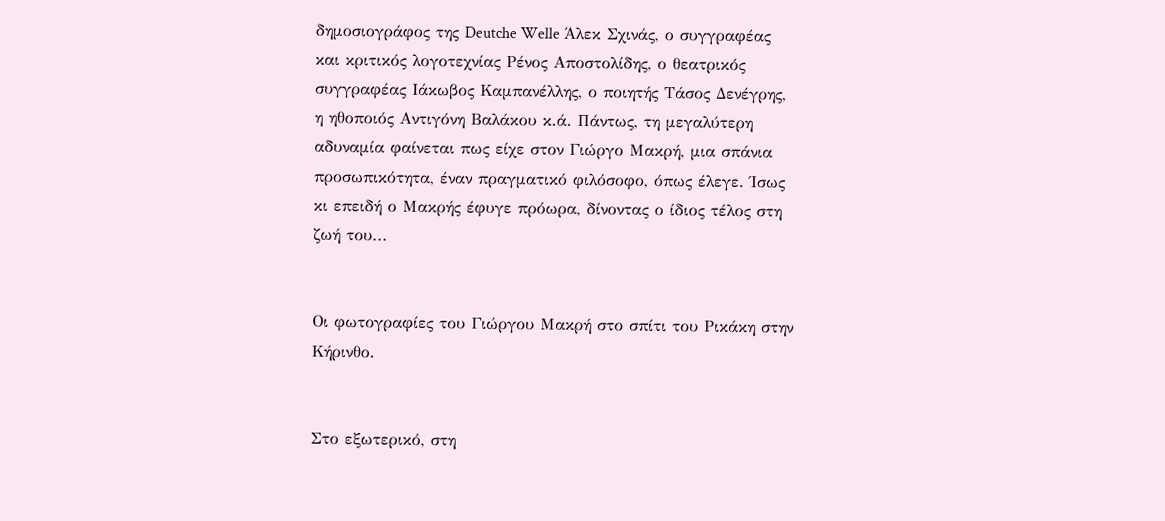δημοσιογράφος της Deutche Welle Άλεκ Σχινάς, ο συγγραφέας και κριτικός λογοτεχνίας Ρένος Αποστολίδης, ο θεατρικός συγγραφέας Ιάκωβος Καμπανέλλης, ο ποιητής Τάσος Δενέγρης, η ηθοποιός Αντιγόνη Βαλάκου κ.ά. Πάντως, τη μεγαλύτερη αδυναμία φαίνεται πως είχε στον Γιώργο Μακρή, μια σπάνια προσωπικότητα, έναν πραγματικό φιλόσοφο, όπως έλεγε. Ίσως κι επειδή ο Μακρής έφυγε πρόωρα, δίνοντας ο ίδιος τέλος στη ζωή του...


Οι φωτογραφίες του Γιώργου Μακρή στο σπίτι του Ρικάκη στην Κήρινθο.


Στο εξωτερικό, στη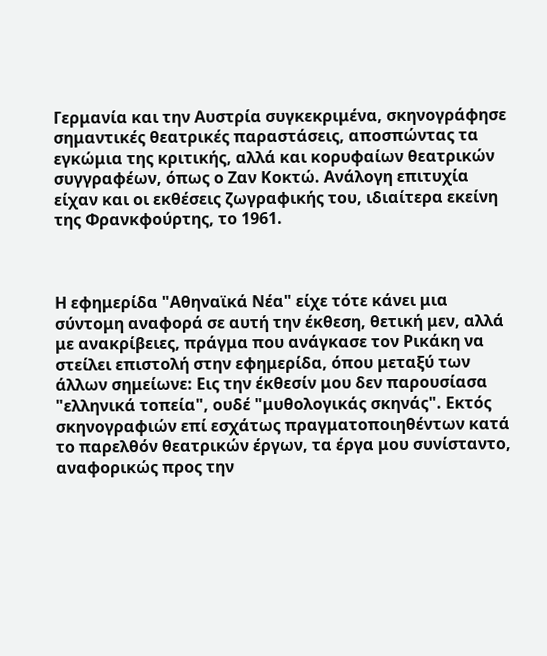Γερμανία και την Αυστρία συγκεκριμένα, σκηνογράφησε σημαντικές θεατρικές παραστάσεις, αποσπώντας τα εγκώμια της κριτικής, αλλά και κορυφαίων θεατρικών συγγραφέων, όπως ο Ζαν Κοκτώ. Ανάλογη επιτυχία είχαν και οι εκθέσεις ζωγραφικής του, ιδιαίτερα εκείνη της Φρανκφούρτης, το 1961.



Η εφημερίδα "Αθηναϊκά Νέα" είχε τότε κάνει μια σύντομη αναφορά σε αυτή την έκθεση, θετική μεν, αλλά με ανακρίβειες, πράγμα που ανάγκασε τον Ρικάκη να στείλει επιστολή στην εφημερίδα, όπου μεταξύ των άλλων σημείωνε: Εις την έκθεσίν μου δεν παρουσίασα "ελληνικά τοπεία", ουδέ "μυθολογικάς σκηνάς". Εκτός σκηνογραφιών επί εσχάτως πραγματοποιηθέντων κατά το παρελθόν θεατρικών έργων, τα έργα μου συνίσταντο, αναφορικώς προς την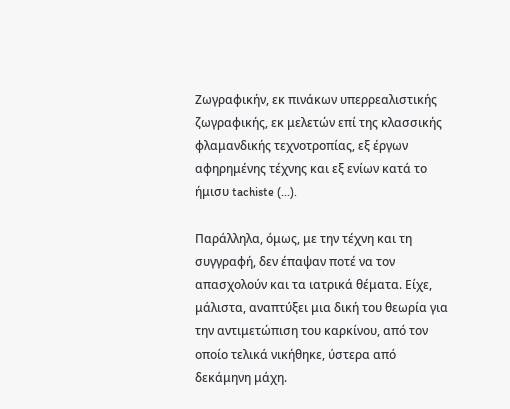Ζωγραφικήν, εκ πινάκων υπερρεαλιστικής ζωγραφικής, εκ μελετών επί της κλασσικής φλαμανδικής τεχνοτροπίας, εξ έργων αφηρημένης τέχνης και εξ ενίων κατά το ήμισυ tachiste (...).

Παράλληλα, όμως, με την τέχνη και τη συγγραφή, δεν έπαψαν ποτέ να τον απασχολούν και τα ιατρικά θέματα. Είχε, μάλιστα, αναπτύξει μια δική του θεωρία για την αντιμετώπιση του καρκίνου, από τον οποίο τελικά νικήθηκε, ύστερα από δεκάμηνη μάχη.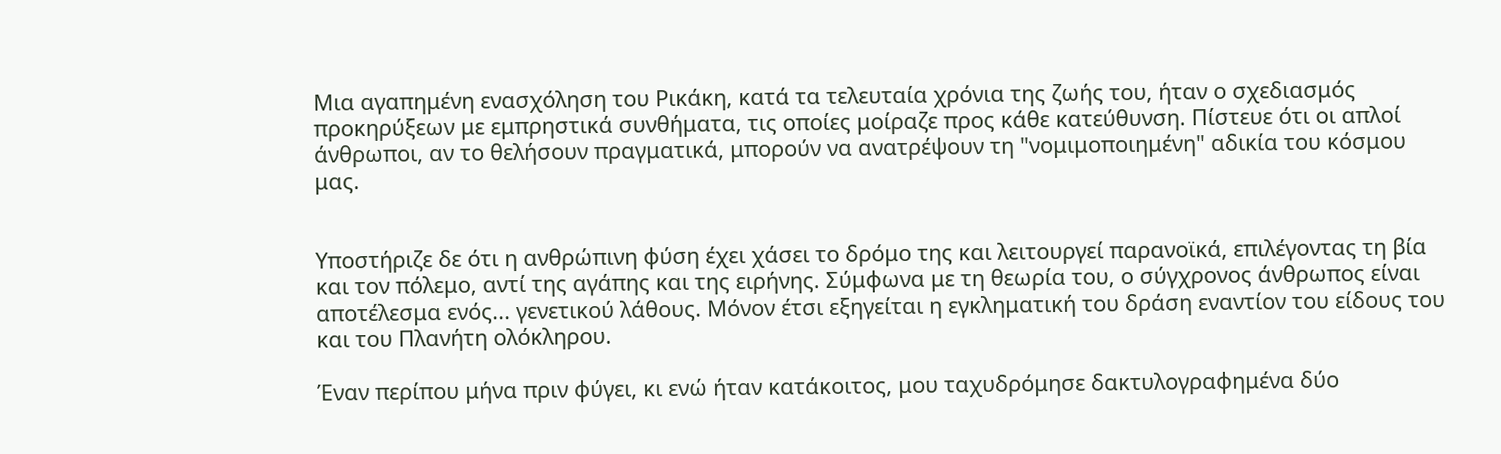Μια αγαπημένη ενασχόληση του Ρικάκη, κατά τα τελευταία χρόνια της ζωής του, ήταν ο σχεδιασμός προκηρύξεων με εμπρηστικά συνθήματα, τις οποίες μοίραζε προς κάθε κατεύθυνση. Πίστευε ότι οι απλοί άνθρωποι, αν το θελήσουν πραγματικά, μπορούν να ανατρέψουν τη "νομιμοποιημένη" αδικία του κόσμου μας.


Υποστήριζε δε ότι η ανθρώπινη φύση έχει χάσει το δρόμο της και λειτουργεί παρανοϊκά, επιλέγοντας τη βία και τον πόλεμο, αντί της αγάπης και της ειρήνης. Σύμφωνα με τη θεωρία του, ο σύγχρονος άνθρωπος είναι αποτέλεσμα ενός... γενετικού λάθους. Μόνον έτσι εξηγείται η εγκληματική του δράση εναντίον του είδους του και του Πλανήτη ολόκληρου.

Έναν περίπου μήνα πριν φύγει, κι ενώ ήταν κατάκοιτος, μου ταχυδρόμησε δακτυλογραφημένα δύο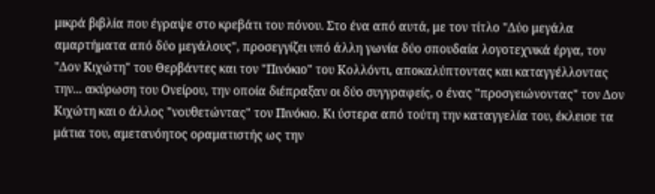μικρά βιβλία που έγραψε στο κρεβάτι του πόνου. Στο ένα από αυτά, με τον τίτλο "Δύο μεγάλα αμαρτήματα από δύο μεγάλους", προσεγγίζει υπό άλλη γωνία δύο σπουδαία λογοτεχνικά έργα, τον "Δον Κιχώτη" του Θερβάντες και τον "Πινόκιο" του Κολλόντι, αποκαλύπτοντας και καταγγέλλοντας την... ακύρωση του Ονείρου, την οποία διέπραξαν οι δύο συγγραφείς, ο ένας "προσγειώνοντας" τον Δον Κιχώτη και ο άλλος "νουθετώντας" τον Πινόκιο. Κι ύστερα από τούτη την καταγγελία του, έκλεισε τα μάτια του, αμετανόητος οραματιστής ως την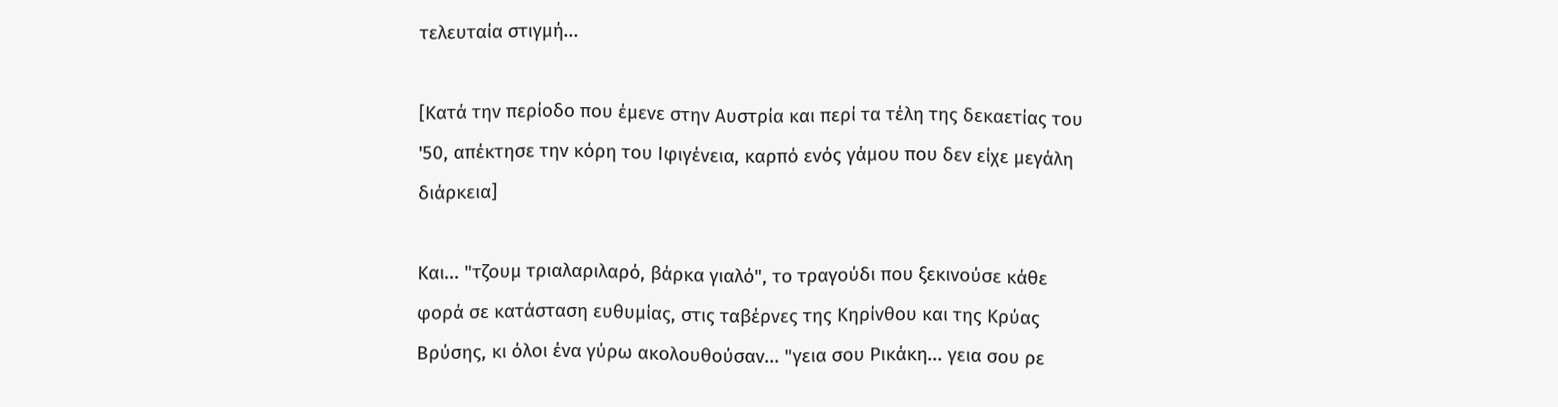τελευταία στιγμή...

[Κατά την περίοδο που έμενε στην Αυστρία και περί τα τέλη της δεκαετίας του '50, απέκτησε την κόρη του Ιφιγένεια, καρπό ενός γάμου που δεν είχε μεγάλη διάρκεια]

Και... "τζουμ τριαλαριλαρό, βάρκα γιαλό", το τραγούδι που ξεκινούσε κάθε φορά σε κατάσταση ευθυμίας, στις ταβέρνες της Κηρίνθου και της Κρύας Βρύσης, κι όλοι ένα γύρω ακολουθούσαν... "γεια σου Ρικάκη... γεια σου ρε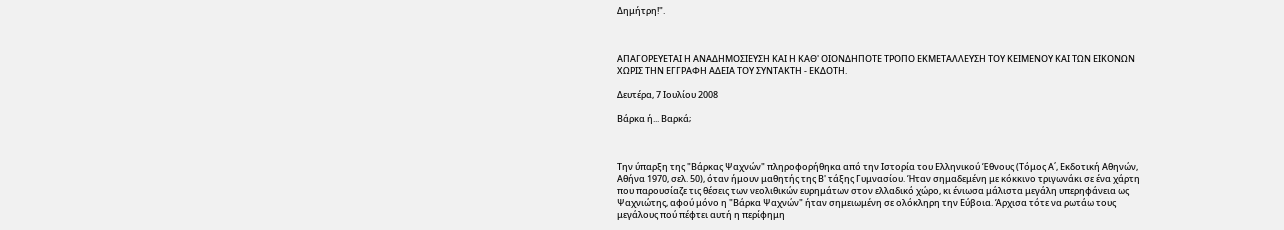Δημήτρη!".



ΑΠΑΓΟΡΕΥΕΤΑΙ Η ΑΝΑΔΗΜΟΣΙΕΥΣΗ ΚΑΙ Η ΚΑΘ' ΟΙΟΝΔΗΠΟΤΕ ΤΡΟΠΟ ΕΚΜΕΤΑΛΛΕΥΣΗ ΤΟΥ ΚΕΙΜΕΝΟΥ ΚΑΙ ΤΩΝ ΕΙΚΟΝΩΝ ΧΩΡΙΣ ΤΗΝ ΕΓΓΡΑΦΗ ΑΔΕΙΑ ΤΟΥ ΣΥΝΤΑΚΤΗ - ΕΚΔΟΤΗ.

Δευτέρα, 7 Ιουλίου 2008

Βάρκα ή... Βαρκά;



Την ύπαρξη της "Βάρκας Ψαχνών" πληροφορήθηκα από την Ιστορία του Ελληνικού Έθνους (Τόμος Α΄, Εκδοτική Αθηνών, Αθήνα 1970, σελ. 50), όταν ήμουν μαθητής της Β' τάξης Γυμνασίου. Ήταν σημαδεμένη με κόκκινο τριγωνάκι σε ένα χάρτη που παρουσίαζε τις θέσεις των νεολιθικών ευρημάτων στον ελλαδικό χώρο, κι ένιωσα μάλιστα μεγάλη υπερηφάνεια ως Ψαχνιώτης, αφού μόνο η "Βάρκα Ψαχνών" ήταν σημειωμένη σε ολόκληρη την Εύβοια. Άρχισα τότε να ρωτάω τους μεγάλους πού πέφτει αυτή η περίφημη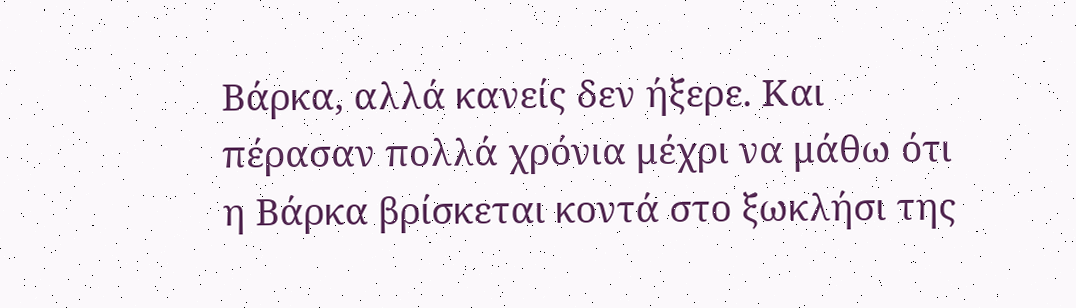Βάρκα, αλλά κανείς δεν ήξερε. Και πέρασαν πολλά χρόνια μέχρι να μάθω ότι η Βάρκα βρίσκεται κοντά στο ξωκλήσι της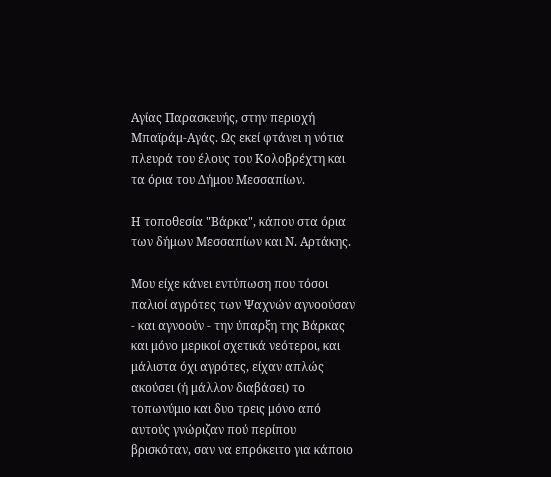Αγίας Παρασκευής, στην περιοχή Μπαϊράμ-Αγάς. Ως εκεί φτάνει η νότια πλευρά του έλους του Κολοβρέχτη και τα όρια του Δήμου Μεσσαπίων.

Η τοποθεσία "Βάρκα", κάπου στα όρια των δήμων Μεσσαπίων και Ν. Αρτάκης.

Μου είχε κάνει εντύπωση που τόσοι παλιοί αγρότες των Ψαχνών αγνοούσαν - και αγνοούν - την ύπαρξη της Βάρκας και μόνο μερικοί σχετικά νεότεροι, και μάλιστα όχι αγρότες, είχαν απλώς ακούσει (ή μάλλον διαβάσει) το τοπωνύμιο και δυο τρεις μόνο από αυτούς γνώριζαν πού περίπου βρισκόταν, σαν να επρόκειτο για κάποιο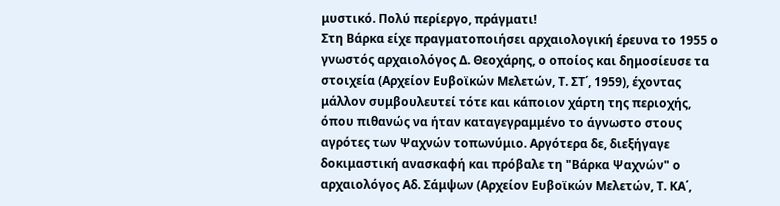μυστικό. Πολύ περίεργο, πράγματι!
Στη Βάρκα είχε πραγματοποιήσει αρχαιολογική έρευνα το 1955 ο γνωστός αρχαιολόγος Δ. Θεοχάρης, ο οποίος και δημοσίευσε τα στοιχεία (Αρχείον Ευβοϊκών Μελετών, Τ. ΣΤ΄, 1959), έχοντας μάλλον συμβουλευτεί τότε και κάποιον χάρτη της περιοχής, όπου πιθανώς να ήταν καταγεγραμμένο το άγνωστο στους αγρότες των Ψαχνών τοπωνύμιο. Αργότερα δε, διεξήγαγε δοκιμαστική ανασκαφή και πρόβαλε τη "Βάρκα Ψαχνών" ο αρχαιολόγος Αδ. Σάμψων (Αρχείον Ευβοϊκών Μελετών, Τ. ΚΑ΄,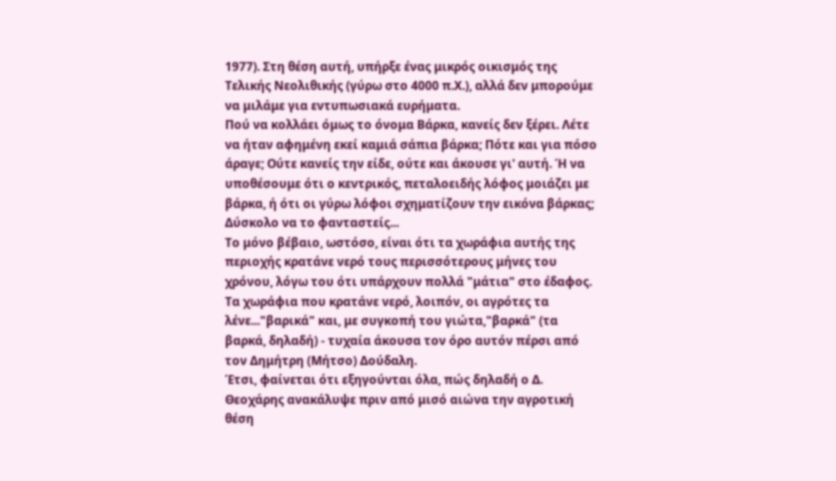1977). Στη θέση αυτή, υπήρξε ένας μικρός οικισμός της Τελικής Νεολιθικής (γύρω στο 4000 π.Χ.), αλλά δεν μπορούμε να μιλάμε για εντυπωσιακά ευρήματα.
Πού να κολλάει όμως το όνομα Βάρκα, κανείς δεν ξέρει. Λέτε να ήταν αφημένη εκεί καμιά σάπια βάρκα; Πότε και για πόσο άραγε; Ούτε κανείς την είδε, ούτε και άκουσε γι' αυτή. Ή να υποθέσουμε ότι ο κεντρικός, πεταλοειδής λόφος μοιάζει με βάρκα, ή ότι οι γύρω λόφοι σχηματίζουν την εικόνα βάρκας; Δύσκολο να το φανταστείς...
Το μόνο βέβαιο, ωστόσο, είναι ότι τα χωράφια αυτής της περιοχής κρατάνε νερό τους περισσότερους μήνες του χρόνου, λόγω του ότι υπάρχουν πολλά "μάτια" στο έδαφος. Τα χωράφια που κρατάνε νερό, λοιπόν, οι αγρότες τα λένε..."βαρικά" και, με συγκοπή του γιώτα,"βαρκά" (τα βαρκά, δηλαδή) - τυχαία άκουσα τον όρο αυτόν πέρσι από τον Δημήτρη (Μήτσο) Δούδαλη.
Έτσι, φαίνεται ότι εξηγούνται όλα, πώς δηλαδή ο Δ. Θεοχάρης ανακάλυψε πριν από μισό αιώνα την αγροτική θέση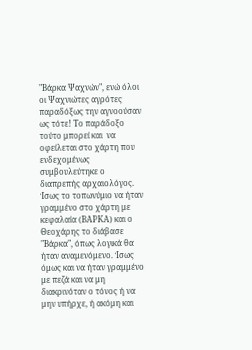"Βάρκα Ψαχνών", ενώ όλοι οι Ψαχνιώτες αγρότες παραδόξως την αγνοούσαν ως τότε! Το παράδοξο τούτο μπορεί και  να οφείλεται στο χάρτη που ενδεχομένως συμβουλεύτηκε ο διαπρεπής αρχαιολόγος. Ίσως το τοπωνύμιο να ήταν γραμμένο στο χάρτη με κεφαλαία (ΒΑΡΚΑ) και ο Θεοχάρης το διάβασε "Βάρκα", όπως λογικά θα ήταν αναμενόμενο. Ίσως όμως και να ήταν γραμμένο με πεζά και να μη διακρινόταν ο τόνος ή να μην υπήρχε, ή ακόμη και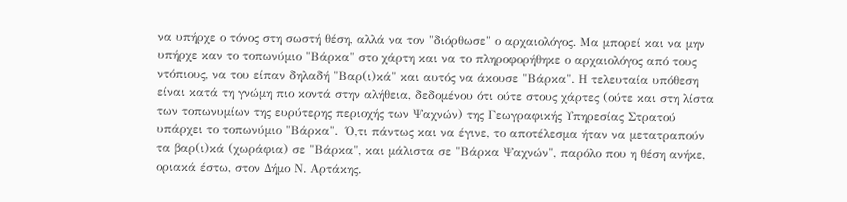να υπήρχε ο τόνος στη σωστή θέση, αλλά να τον "διόρθωσε" ο αρχαιολόγος. Μα μπορεί και να μην υπήρχε καν το τοπωνύμιο "Βάρκα" στο χάρτη και να το πληροφορήθηκε ο αρχαιολόγος από τους ντόπιους, να του είπαν δηλαδή "Βαρ(ι)κά" και αυτός να άκουσε "Βάρκα". Η τελευταία υπόθεση είναι κατά τη γνώμη πιο κοντά στην αλήθεια, δεδομένου ότι ούτε στους χάρτες (ούτε και στη λίστα των τοπωνυμίων της ευρύτερης περιοχής των Ψαχνών) της Γεωγραφικής Υπηρεσίας Στρατού υπάρχει το τοπωνύμιο "Βάρκα".  Ό,τι πάντως και να έγινε, το αποτέλεσμα ήταν να μετατραπούν τα βαρ(ι)κά (χωράφια) σε "Βάρκα", και μάλιστα σε "Βάρκα Ψαχνών", παρόλο που η θέση ανήκε, οριακά έστω, στον Δήμο Ν. Αρτάκης.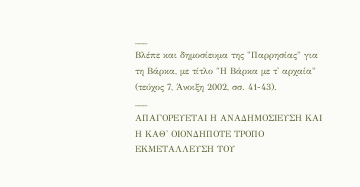___
Βλέπε και δημοσίευμα της "Παρρησίας" για τη Βάρκα, με τίτλο "Η Βάρκα με τ' αρχαία" (τεύχος 7, Άνοιξη 2002, σσ. 41-43).
___
ΑΠΑΓΟΡΕΥΕΤΑΙ Η ΑΝΑΔΗΜΟΣΙΕΥΣΗ ΚΑΙ Η ΚΑΘ' ΟΙΟΝΔΗΠΟΤΕ ΤΡΟΠΟ ΕΚΜΕΤΑΛΛΕΥΣΗ ΤΟΥ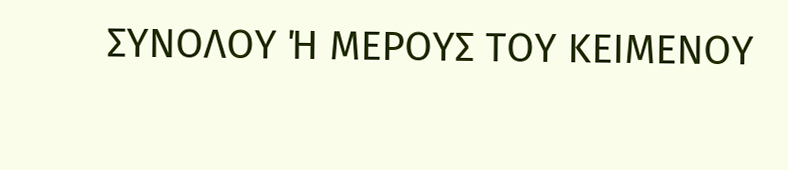ΣΥΝΟΛΟΥ Ή ΜΕΡΟΥΣ ΤΟΥ ΚΕΙΜΕΝΟΥ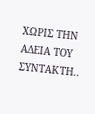ΧΩΡΙΣ ΤΗΝ ΑΔΕΙΑ ΤΟΥ ΣΥΝΤΑΚΤΗ..